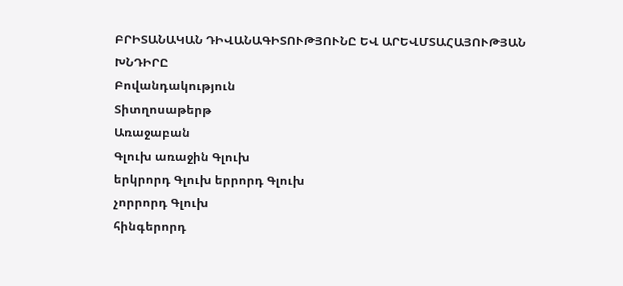ԲՐԻՏԱՆԱԿԱՆ ԴԻՎԱՆԱԳԻՏՈՒԹՅՈՒՆԸ ԵՎ ԱՐԵՎՄՏԱՀԱՅՈՒԹՅԱՆ ԽՆԴԻՐԸ
Բովանդակություն
Տիտղոսաթերթ
Առաջաբան
Գլուխ առաջին Գլուխ
երկրորդ Գլուխ երրորդ Գլուխ
չորրորդ Գլուխ
հինգերորդ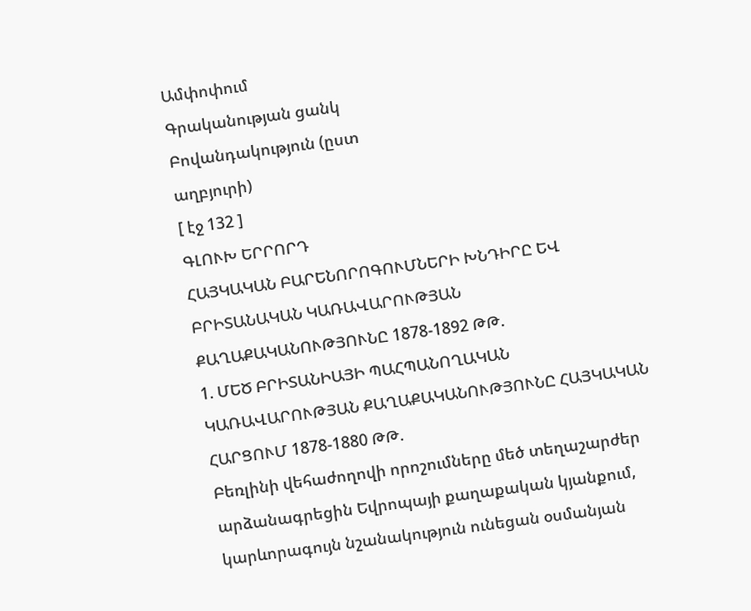Ամփոփում
Գրականության ցանկ
Բովանդակություն (ըստ
աղբյուրի)
[ էջ 132 ]
ԳԼՈՒԽ ԵՐՐՈՐԴ
ՀԱՅԿԱԿԱՆ ԲԱՐԵՆՈՐՈԳՈՒՄՆԵՐԻ ԽՆԴԻՐԸ ԵՎ ԲՐԻՏԱՆԱԿԱՆ ԿԱՌԱՎԱՐՈՒԹՅԱՆ ՔԱՂԱՔԱԿԱՆՈՒԹՅՈՒՆԸ 1878-1892 ԹԹ.
1. ՄԵԾ ԲՐԻՏԱՆԻԱՅԻ ՊԱՀՊԱՆՈՂԱԿԱՆ ԿԱՌԱՎԱՐՈՒԹՅԱՆ ՔԱՂԱՔԱԿԱՆՈՒԹՅՈՒՆԸ ՀԱՅԿԱԿԱՆ ՀԱՐՑՈՒՄ 1878-1880 ԹԹ.
Բեռլինի վեհաժողովի որոշումները մեծ տեղաշարժեր արձանագրեցին Եվրոպայի քաղաքական կյանքում, կարևորագույն նշանակություն ունեցան օսմանյան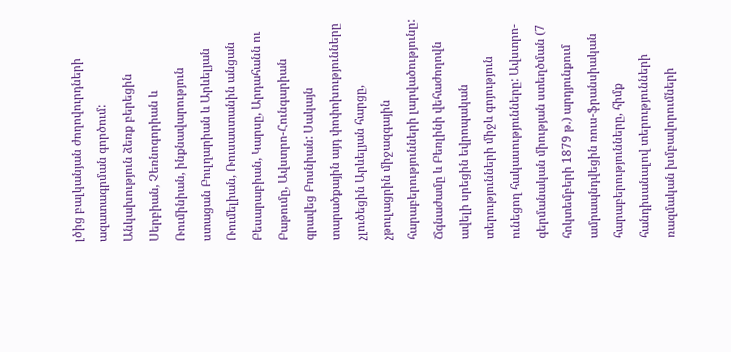լծից բալկանյան ժողովուրդների ազատագրման գործում: Անկախություն ձեռք բերեցին Սերբիան, Չեռնոգորիան և Ռումինիան, ինքնավարություն ստացան Բուլղարիան և Արևելյան Ռումելիան, Ռուսաստանին անցան Բեսարաբիան, Կարսը, Արդահանն ու Բաթումը, Ավստրո-Հունգարիան գրավեց Բոսնիան: Սակայն տարածքային այդ փոփոխությունները չլուծեցին Արևելյան հարցը, չթուլացրին միջազգային հարաբերությունների լարվածությունը: Ճգնաժամը և Բեռլինի վեհաժողովն ավելի սրեցին եվրոպական տերությունների միջև գոյություն ունեցող հակասությունները: Ավստրո-գերմանական միության ստեղծման (7 հոկտեմբերի 1879 թ.) արդյունքում ամրապնդվեցին ռուս-ֆրանսիական հարաբերությունները, հիմք հանդիսանալով տերությունների ռազմական խմբավորումների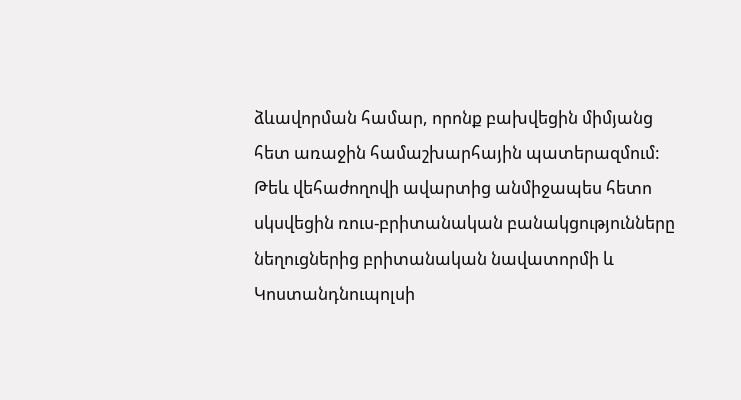ձևավորման համար, որոնք բախվեցին միմյանց հետ առաջին համաշխարհային պատերազմում:
Թեև վեհաժողովի ավարտից անմիջապես հետո սկսվեցին ռուս-բրիտանական բանակցությունները նեղուցներից բրիտանական նավատորմի և Կոստանդնուպոլսի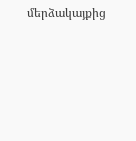մերձակայքից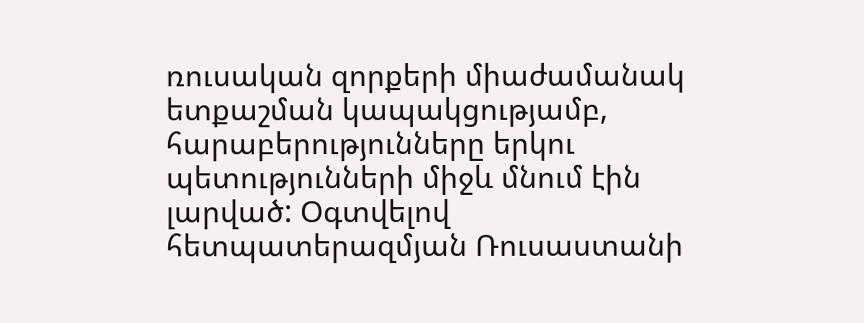ռուսական զորքերի միաժամանակ ետքաշման կապակցությամբ, հարաբերությունները երկու պետությունների միջև մնում էին լարված: Օգտվելով հետպատերազմյան Ռուսաստանի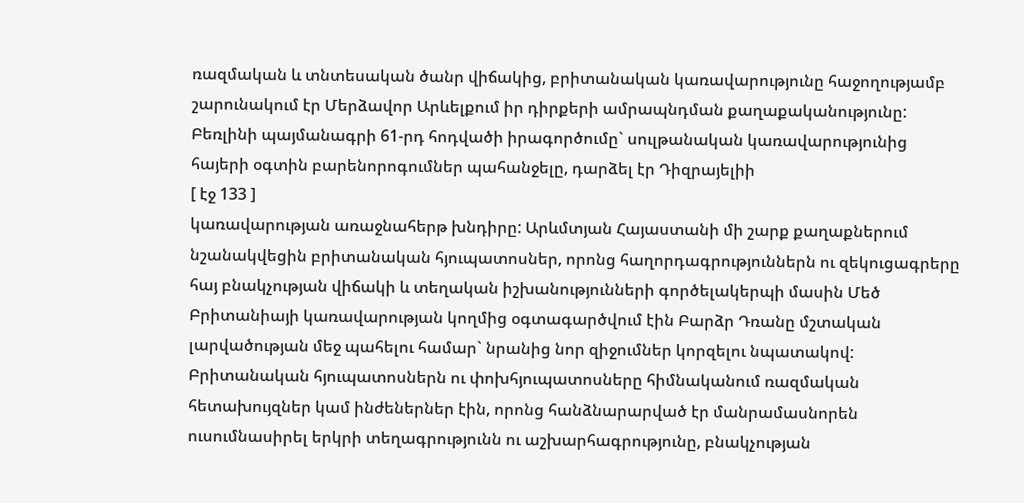ռազմական և տնտեսական ծանր վիճակից, բրիտանական կառավարությունը հաջողությամբ շարունակում էր Մերձավոր Արևելքում իր դիրքերի ամրապնդման քաղաքականությունը:
Բեռլինի պայմանագրի 61-րդ հոդվածի իրագործումը` սուլթանական կառավարությունից հայերի օգտին բարենորոգումներ պահանջելը, դարձել էր Դիզրայելիի
[ էջ 133 ]
կառավարության առաջնահերթ խնդիրը: Արևմտյան Հայաստանի մի շարք քաղաքներում նշանակվեցին բրիտանական հյուպատոսներ, որոնց հաղորդագրություններն ու զեկուցագրերը հայ բնակչության վիճակի և տեղական իշխանությունների գործելակերպի մասին Մեծ Բրիտանիայի կառավարության կողմից օգտագարծվում էին Բարձր Դռանը մշտական լարվածության մեջ պահելու համար` նրանից նոր զիջումներ կորզելու նպատակով: Բրիտանական հյուպատոսներն ու փոխհյուպատոսները հիմնականում ռազմական հետախույզներ կամ ինժեներներ էին, որոնց հանձնարարված էր մանրամասնորեն ուսումնասիրել երկրի տեղագրությունն ու աշխարհագրությունը, բնակչության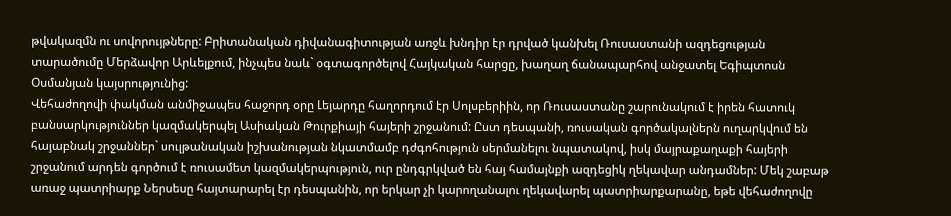թվակազմն ու սովորույթները: Բրիտանական դիվանագիտության առջև խնդիր էր դրված կանխել Ռուսաստանի ազդեցության տարածումը Մերձավոր Արևելքում, ինչպես նաև` օգտագործելով Հայկական հարցը, խաղաղ ճանապարհով անջատել Եգիպտոսն Օսմանյան կայսրությունից:
Վեհաժողովի փակման անմիջապես հաջորդ օրը Լեյարդը հաղորդում էր Սոլսբերիին, որ Ռուսաստանը շարունակում է իրեն հատուկ բանսարկություններ կազմակերպել Ասիական Թուրքիայի հայերի շրջանում: Ըստ դեսպանի, ռուսական գործակալներն ուղարկվում են հայաբնակ շրջաններ` սուլթանական իշխանության նկատմամբ դժգոհություն սերմանելու նպատակով, իսկ մայրաքաղաքի հայերի շրջանում արդեն գործում է ռուսամետ կազմակերպություն, ուր ընդգրկված են հայ համայնքի ազդեցիկ ղեկավար անդամներ: Մեկ շաբաթ առաջ պատրիարք Ներսեսը հայտարարել էր դեսպանին, որ երկար չի կարողանալու ղեկավարել պատրիարքարանը, եթե վեհաժողովը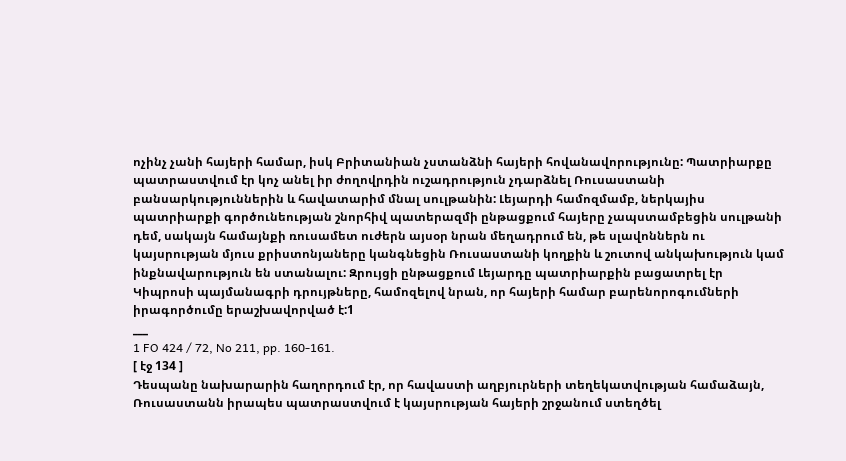ոչինչ չանի հայերի համար, իսկ Բրիտանիան չստանձնի հայերի հովանավորությունը: Պատրիարքը պատրաստվում էր կոչ անել իր ժողովրդին ուշադրություն չդարձնել Ռուսաստանի բանսարկություններին և հավատարիմ մնալ սուլթանին: Լեյարդի համոզմամբ, ներկայիս պատրիարքի գործունեության շնորհիվ պատերազմի ընթացքում հայերը չապստամբեցին սուլթանի դեմ, սակայն համայնքի ռուսամետ ուժերն այսօր նրան մեղադրում են, թե սլավոններն ու կայսրության մյուս քրիստոնյաները կանգնեցին Ռուսաստանի կողքին և շուտով անկախություն կամ ինքնավարություն են ստանալու: Զրույցի ընթացքում Լեյարդը պատրիարքին բացատրել էր Կիպրոսի պայմանագրի դրույթները, համոզելով նրան, որ հայերի համար բարենորոգումների իրագործումը երաշխավորված է:1
___
1 FO 424 / 72, No 211, pp. 160-161.
[ էջ 134 ]
Դեսպանը նախարարին հաղորդում էր, որ հավաստի աղբյուրների տեղեկատվության համաձայն, Ռուսաստանն իրապես պատրաստվում է կայսրության հայերի շրջանում ստեղծել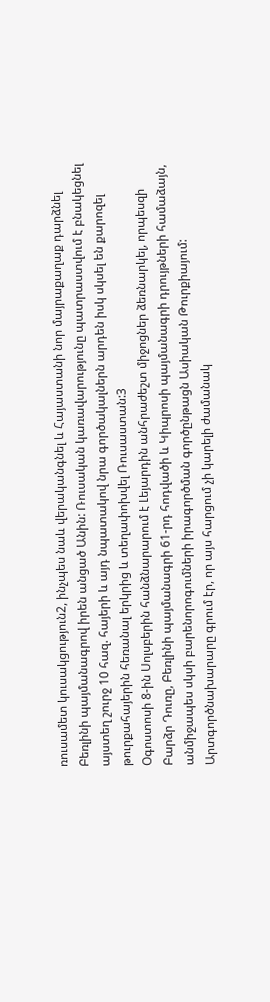ռուսամետ կուսակցություն2, ինչպես նաև վերականգնել և Հայաստանի նոր մայրաքաղաք դարձնել Բեռլինի պայմանագրով իրեն անցած Անին: Ռուսական կառավարությունը պատրաստվում է բնակեցնել այստեղ շուրջ 10 հազ. հայերի և այդ նպատակով նրա գործակալներն արդեն իսկ սկսել են քարոզել թուրքահայերին հեռանալ երկրից և տեղափոխվել Ռուսաստան:3
Օգոստոսի 8-ին Սոլսբերին հանձնարարում է Լեյարդին անհրաժեշտ միջոցներ ձեռնարկել, որպեսզի Բարձր Դուռը, Բեռլինի պայմանագրի 61-րդ հոդվածի և Կիպրոսի պայմանագրի դրույթների համաձայն, անմիջապես սկսի բարենորոգումների իրագործման գործընթացն Ասիական Թուրքիայում: Արտգործնախարարը գրում էր, որ այս հարցում չի կարելի ժամանակ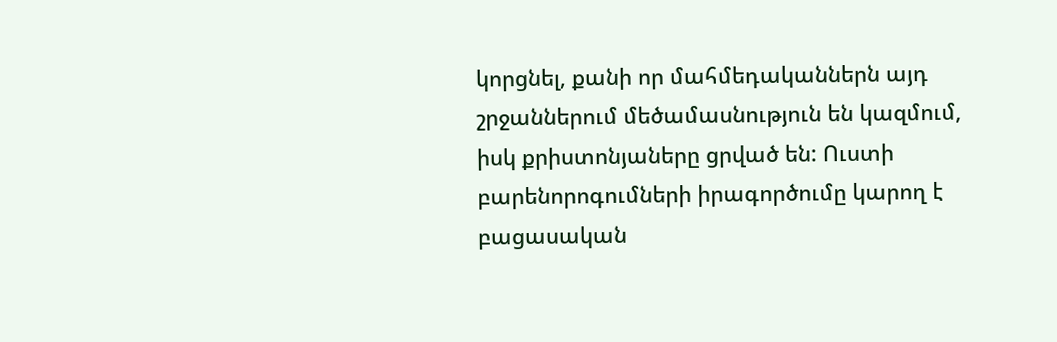կորցնել, քանի որ մահմեդականներն այդ շրջաններում մեծամասնություն են կազմում, իսկ քրիստոնյաները ցրված են: Ուստի բարենորոգումների իրագործումը կարող է բացասական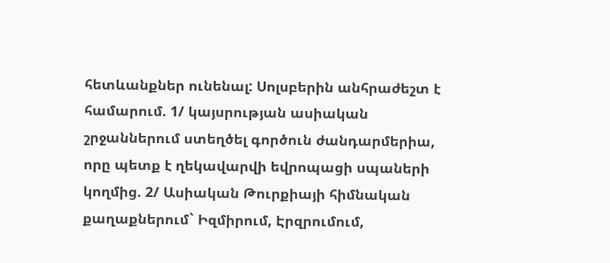հետևանքներ ունենալ: Սոլսբերին անհրաժեշտ է համարում. 1/ կայսրության ասիական շրջաններում ստեղծել գործուն ժանդարմերիա, որը պետք է ղեկավարվի եվրոպացի սպաների կողմից. 2/ Ասիական Թուրքիայի հիմնական քաղաքներում` Իզմիրում, Էրզրումում,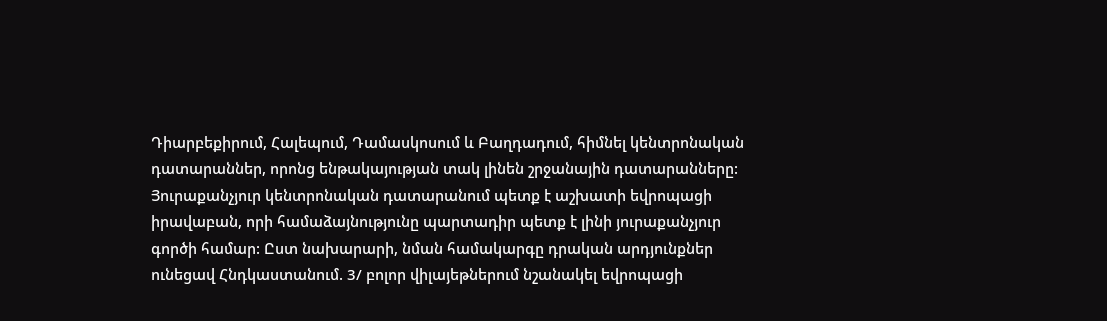Դիարբեքիրում, Հալեպում, Դամասկոսում և Բաղդադում, հիմնել կենտրոնական դատարաններ, որոնց ենթակայության տակ լինեն շրջանային դատարանները: Յուրաքանչյուր կենտրոնական դատարանում պետք է աշխատի եվրոպացի իրավաբան, որի համաձայնությունը պարտադիր պետք է լինի յուրաքանչյուր գործի համար: Ըստ նախարարի, նման համակարգը դրական արդյունքներ ունեցավ Հնդկաստանում. 3/ բոլոր վիլայեթներում նշանակել եվրոպացի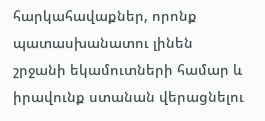հարկահավաքներ, որոնք պատասխանատու լինեն շրջանի եկամուտների համար և իրավունք ստանան վերացնելու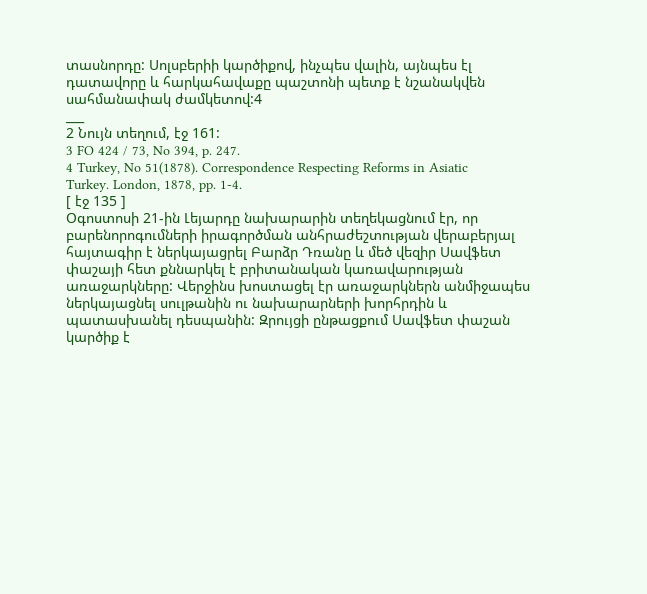տասնորդը: Սոլսբերիի կարծիքով, ինչպես վալին, այնպես էլ դատավորը և հարկահավաքը պաշտոնի պետք է նշանակվեն սահմանափակ ժամկետով:4
___
2 Նույն տեղում, էջ 161:
3 FO 424 / 73, No 394, p. 247.
4 Turkey, No 51(1878). Correspondence Respecting Reforms in Asiatic
Turkey. London, 1878, pp. 1-4.
[ էջ 135 ]
Օգոստոսի 21-ին Լեյարդը նախարարին տեղեկացնում էր, որ բարենորոգումների իրագործման անհրաժեշտության վերաբերյալ հայտագիր է ներկայացրել Բարձր Դռանը և մեծ վեզիր Սավֆետ փաշայի հետ քննարկել է բրիտանական կառավարության առաջարկները: Վերջինս խոստացել էր առաջարկներն անմիջապես ներկայացնել սուլթանին ու նախարարների խորհրդին և պատասխանել դեսպանին: Զրույցի ընթացքում Սավֆետ փաշան կարծիք է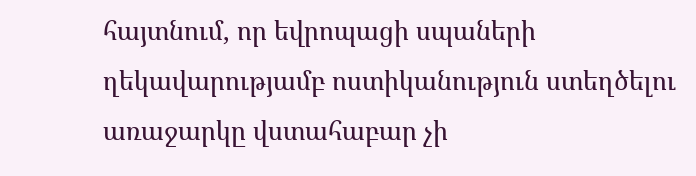հայտնում, որ եվրոպացի սպաների ղեկավարությամբ ոստիկանություն ստեղծելու առաջարկը վստահաբար չի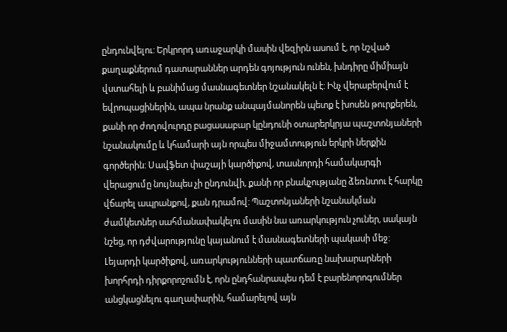ընդունվելու: Երկրորդ առաջարկի մասին վեզիրն ասում է, որ նշված քաղաքներում դատարաններ արդեն գոյություն ունեն, խնդիրը միմիայն վստահելի և բանիմաց մասնագետներ նշանակելն է: Ինչ վերաբերվում է եվրոպացիներին, ապա նրանք անպայմանորեն պետք է խոսեն թուրքերեն, քանի որ ժողովուրդը բացասաբար կընդունի օտարերկրյա պաշտոնյաների նշանակումը և կհամարի այն որպես միջամտություն երկրի ներքին գործերին: Սավֆետ փաշայի կարծիքով, տասնորդի համակարգի վերացումը նույնպես չի ընդունվի, քանի որ բնակչությանը ձեռնտու է հարկը վճարել ապրանքով, քան դրամով: Պաշտոնյաների նշանակման ժամկետներ սահմանափակելու մասին նա առարկություն չուներ, սակայն նշեց, որ դժվարությունը կայանում է մասնագետների պակասի մեջ: Լեյարդի կարծիքով, առարկությունների պատճառը նախարարների խորհրդի դիրքորոշումն է, որն ընդհանրապես դեմ է բարենորոգումներ անցկացնելու գաղափարին, համարելով այն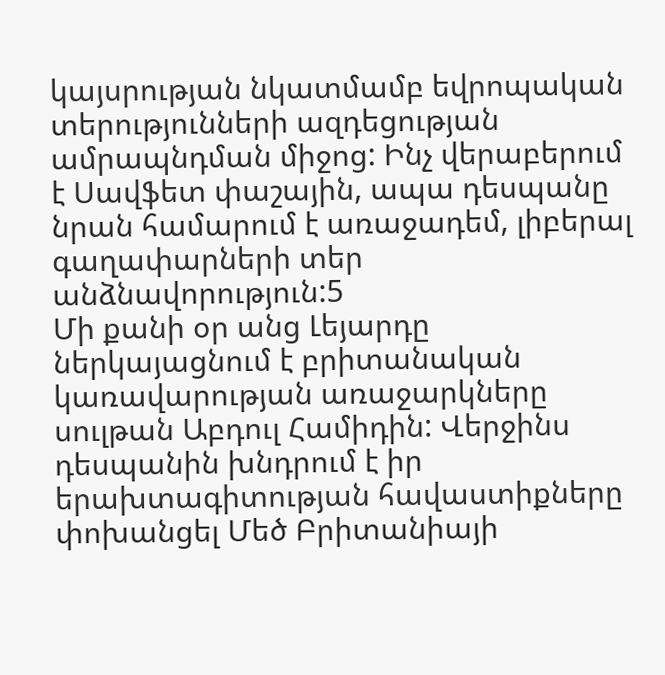կայսրության նկատմամբ եվրոպական տերությունների ազդեցության ամրապնդման միջոց: Ինչ վերաբերում է Սավֆետ փաշային, ապա դեսպանը նրան համարում է առաջադեմ, լիբերալ գաղափարների տեր անձնավորություն:5
Մի քանի օր անց Լեյարդը ներկայացնում է բրիտանական կառավարության առաջարկները սուլթան Աբդուլ Համիդին: Վերջինս դեսպանին խնդրում է իր երախտագիտության հավաստիքները փոխանցել Մեծ Բրիտանիայի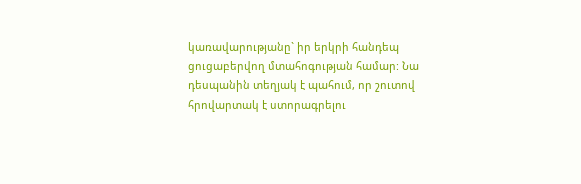կառավարությանը` իր երկրի հանդեպ ցուցաբերվող մտահոգության համար: Նա դեսպանին տեղյակ է պահում, որ շուտով հրովարտակ է ստորագրելու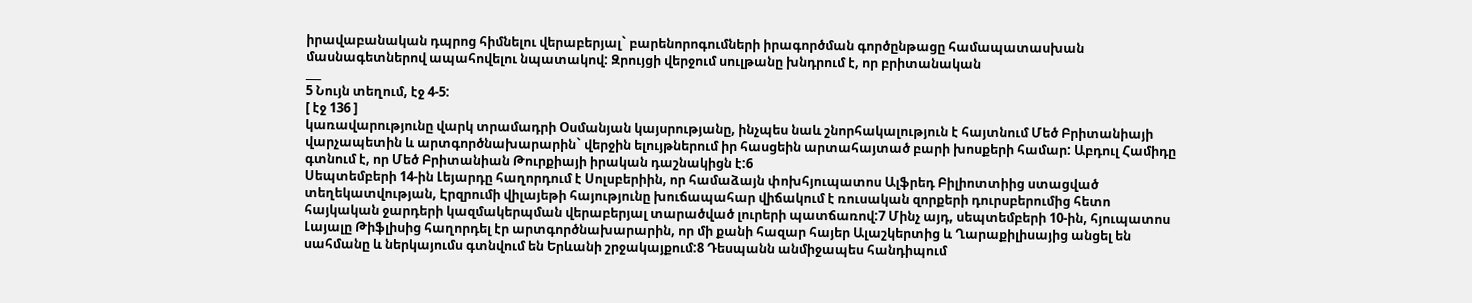իրավաբանական դպրոց հիմնելու վերաբերյալ` բարենորոգումների իրագործման գործընթացը համապատասխան մասնագետներով ապահովելու նպատակով: Զրույցի վերջում սուլթանը խնդրում է, որ բրիտանական
___
5 Նույն տեղում, էջ 4-5:
[ էջ 136 ]
կառավարությունը վարկ տրամադրի Օսմանյան կայսրությանը, ինչպես նաև շնորհակալություն է հայտնում Մեծ Բրիտանիայի վարչապետին և արտգործնախարարին` վերջին ելույթներում իր հասցեին արտահայտած բարի խոսքերի համար: Աբդուլ Համիդը գտնում է, որ Մեծ Բրիտանիան Թուրքիայի իրական դաշնակիցն է:6
Սեպտեմբերի 14-ին Լեյարդը հաղորդում է Սոլսբերիին, որ համաձայն փոխհյուպատոս Ալֆրեդ Բիլիոտտիից ստացված տեղեկատվության, Էրզրումի վիլայեթի հայությունը խուճապահար վիճակում է ռուսական զորքերի դուրսբերումից հետո հայկական ջարդերի կազմակերպման վերաբերյալ տարածված լուրերի պատճառով:7 Մինչ այդ, սեպտեմբերի 10-ին, հյուպատոս Լայալը Թիֆլիսից հաղորդել էր արտգործնախարարին, որ մի քանի հազար հայեր Ալաշկերտից և Ղարաքիլիսայից անցել են սահմանը և ներկայումս գտնվում են Երևանի շրջակայքում:8 Դեսպանն անմիջապես հանդիպում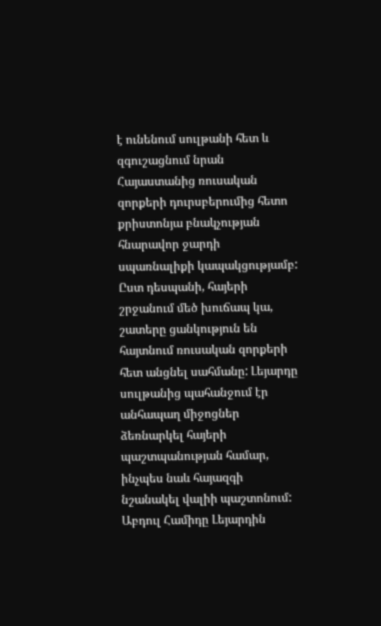է ունենում սուլթանի հետ և զգուշացնում նրան Հայաստանից ռուսական զորքերի դուրսբերումից հետո քրիստոնյա բնակչության հնարավոր ջարդի սպառնալիքի կապակցությամբ: Ըստ դեսպանի, հայերի շրջանում մեծ խուճապ կա, շատերը ցանկություն են հայտնում ռուսական զորքերի հետ անցնել սահմանը: Լեյարդը սուլթանից պահանջում էր անհապաղ միջոցներ ձեռնարկել հայերի պաշտպանության համար, ինչպես նաև հայազգի նշանակել վալիի պաշտոնում: Աբդուլ Համիդը Լեյարդին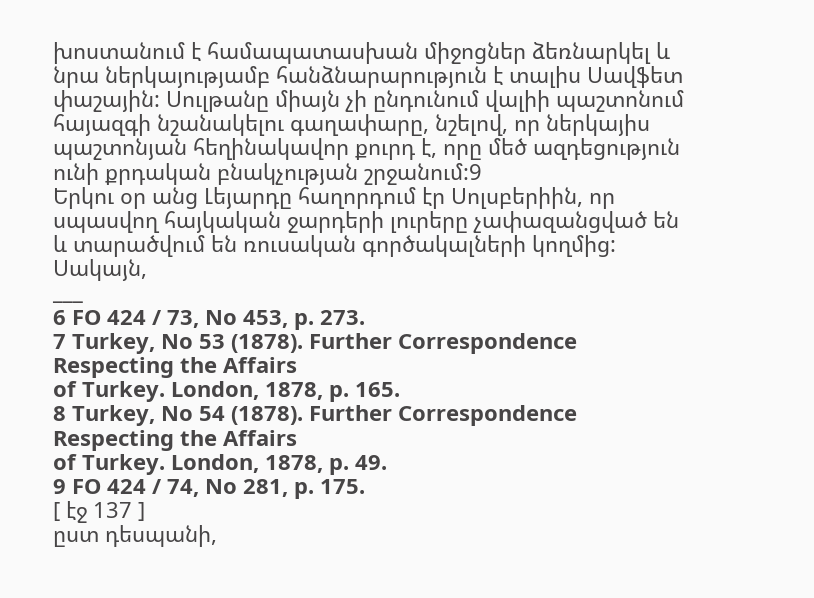խոստանում է համապատասխան միջոցներ ձեռնարկել և նրա ներկայությամբ հանձնարարություն է տալիս Սավֆետ փաշային: Սուլթանը միայն չի ընդունում վալիի պաշտոնում հայազգի նշանակելու գաղափարը, նշելով, որ ներկայիս պաշտոնյան հեղինակավոր քուրդ է, որը մեծ ազդեցություն ունի քրդական բնակչության շրջանում:9
Երկու օր անց Լեյարդը հաղորդում էր Սոլսբերիին, որ սպասվող հայկական ջարդերի լուրերը չափազանցված են և տարածվում են ռուսական գործակալների կողմից: Սակայն,
___
6 FO 424 / 73, No 453, p. 273.
7 Turkey, No 53 (1878). Further Correspondence Respecting the Affairs
of Turkey. London, 1878, p. 165.
8 Turkey, No 54 (1878). Further Correspondence Respecting the Affairs
of Turkey. London, 1878, p. 49.
9 FO 424 / 74, No 281, p. 175.
[ էջ 137 ]
ըստ դեսպանի,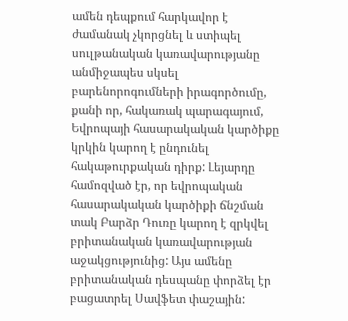ամեն դեպքում հարկավոր է ժամանակ չկորցնել և ստիպել սուլթանական կառավարությանը անմիջապես սկսել բարենորոգումների իրագործումը, քանի որ, հակառակ պարագայում, Եվրոպայի հասարակական կարծիքը կրկին կարող է ընդունել հակաթուրքական դիրք: Լեյարդը համոզված էր, որ եվրոպական հասարակական կարծիքի ճնշման տակ Բարձր Դուռը կարող է զրկվել բրիտանական կառավարության աջակցությունից: Այս ամենը բրիտանական դեսպանը փորձել էր բացատրել Սավֆետ փաշային: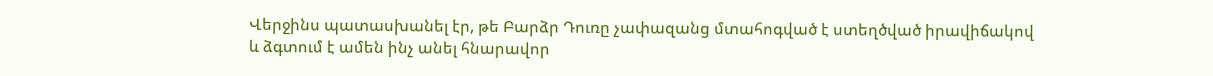Վերջինս պատասխանել էր, թե Բարձր Դուռը չափազանց մտահոգված է ստեղծված իրավիճակով և ձգտում է ամեն ինչ անել հնարավոր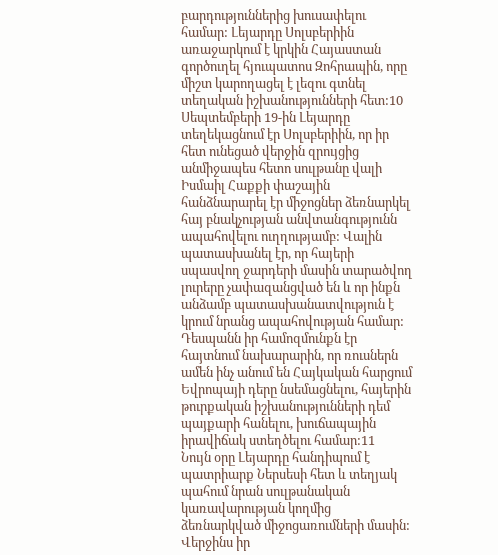բարդություններից խուսափելու համար: Լեյարդը Սոլսբերիին առաջարկում է կրկին Հայաստան գործուղել հյուպատոս Զոհրապին, որը միշտ կարողացել է լեզու գտնել տեղական իշխանությունների հետ:10
Սեպտեմբերի 19-ին Լեյարդը տեղեկացնում էր Սոլսբերիին, որ իր հետ ունեցած վերջին զրույցից անմիջապես հետո սուլթանը վալի Իսմաիլ Հաքքի փաշային հանձնարարել էր միջոցներ ձեռնարկել հայ բնակչության անվտանգությունն ապահովելու ուղղությամբ: Վալին պատասխանել էր, որ հայերի սպասվող ջարդերի մասին տարածվող լուրերը չափազանցված են և որ ինքն անձամբ պատասխանատվություն է կրում նրանց ապահովության համար: Դեսպանն իր համոզմունքն էր հայտնում նախարարին, որ ռուսներն ամեն ինչ անում են Հայկական հարցում Եվրոպայի դերը նսեմացնելու, հայերին թուրքական իշխանությունների դեմ պայքարի հանելու, խուճապային իրավիճակ ստեղծելու համար:11
Նույն օրը Լեյարդը հանդիպում է պատրիարք Ներսեսի հետ և տեղյակ պահում նրան սուլթանական կառավարության կողմից ձեռնարկված միջոցառումների մասին: Վերջինս իր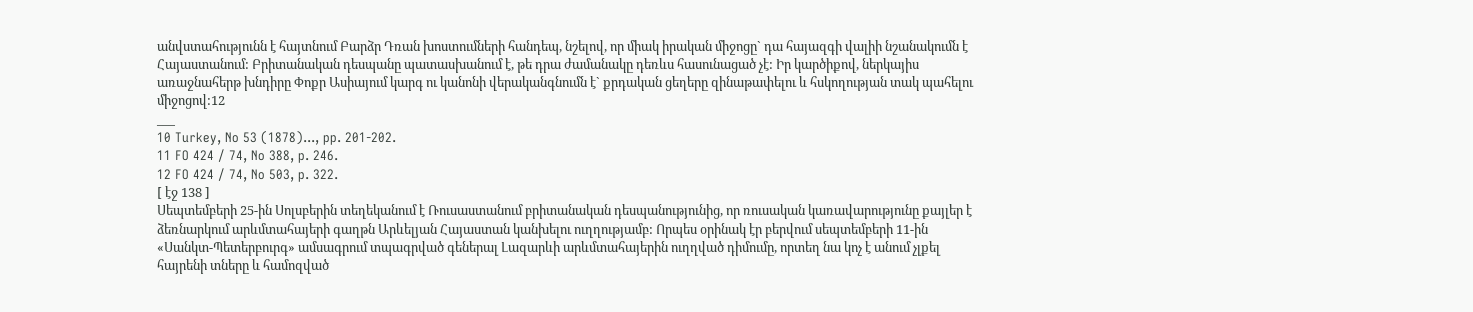անվստահությունն է հայտնում Բարձր Դռան խոստումների հանդեպ, նշելով, որ միակ իրական միջոցը` դա հայազգի վալիի նշանակումն է Հայաստանում: Բրիտանական դեսպանը պատասխանում է, թե դրա ժամանակը դեռևս հասունացած չէ: Իր կարծիքով, ներկայիս առաջնահերթ խնդիրը Փոքր Ասիայում կարգ ու կանոնի վերականգնումն է` քրդական ցեղերը զինաթափելու և հսկողության տակ պահելու միջոցով:12
___
10 Turkey, No 53 (1878)..., pp. 201-202.
11 FO 424 / 74, No 388, p. 246.
12 FO 424 / 74, No 503, p. 322.
[ էջ 138 ]
Սեպտեմբերի 25-ին Սոլսբերին տեղեկանում է Ռուսաստանում բրիտանական դեսպանությունից, որ ռուսական կառավարությունը քայլեր է ձեռնարկում արևմտահայերի գաղթն Արևելյան Հայաստան կանխելու ուղղությամբ: Որպես օրինակ էր բերվում սեպտեմբերի 11-ին «Սանկտ-Պետերբուրգ» ամսագրում տպագրված գեներալ Լազարևի արևմտահայերին ուղղված դիմումը, որտեղ նա կոչ է անում չլքել հայրենի տները և համոզված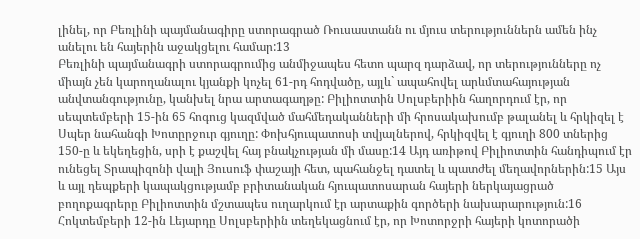լինել, որ Բեռլինի պայմանագիրը ստորագրած Ռուսաստանն ու մյուս տերություններն ամեն ինչ անելու են հայերին աջակցելու համար:13
Բեռլինի պայմանագրի ստորագրումից անմիջապես հետո պարզ դարձավ, որ տերությունները ոչ միայն չեն կարողանալու կյանքի կոչել 61-րդ հոդվածը, այլև` ապահովել արևմտահայության անվտանգությունը, կանխել նրա արտագաղթը: Բիլիոտտին Սոլսբերիին հաղորդում էր, որ սեպտեմբերի 15-ին 65 հոգուց կազմված մահմեդականների մի հրոսակախումբ թալանել և հրկիզել է Սպեր նահանգի Խոտըրջուր գյուղը: Փոխհյուպատոսի տվյալներով, հրկիզվել է գյուղի 800 տներից 150-ը և եկեղեցին, սրի է քաշվել հայ բնակչության մի մասը:14 Այդ առիթով Բիլիոտտին հանդիպում էր ունեցել Տրապիզոնի վալի Յուսուֆ փաշայի հետ, պահանջել դատել և պատժել մեղավորներին:15 Այս և այլ դեպքերի կապակցությամբ բրիտանական հյուպատոսարան հայերի ներկայացրած բողոքագրերը Բիլիոտտին մշտապես ուղարկում էր արտաքին գործերի նախարարություն:16
Հոկտեմբերի 12-ին Լեյարդը Սոլսբերիին տեղեկացնում էր, որ Խոտորջրի հայերի կոտորածի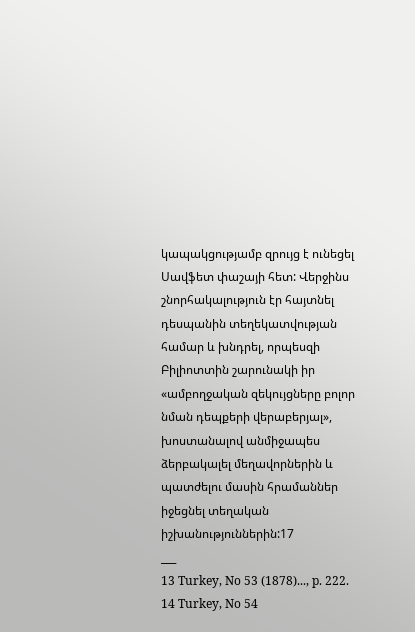կապակցությամբ զրույց է ունեցել Սավֆետ փաշայի հետ: Վերջինս շնորհակալություն էր հայտնել դեսպանին տեղեկատվության համար և խնդրել, որպեսզի Բիլիոտտին շարունակի իր «ամբողջական զեկույցները բոլոր նման դեպքերի վերաբերյալ», խոստանալով անմիջապես ձերբակալել մեղավորներին և պատժելու մասին հրամաններ իջեցնել տեղական իշխանություններին:17
___
13 Turkey, No 53 (1878)..., p. 222.
14 Turkey, No 54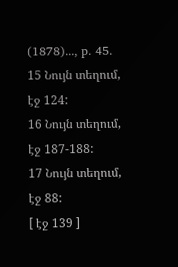(1878)..., p. 45.
15 Նույն տեղում, էջ 124:
16 Նույն տեղում, էջ 187-188:
17 Նույն տեղում, էջ 88:
[ էջ 139 ]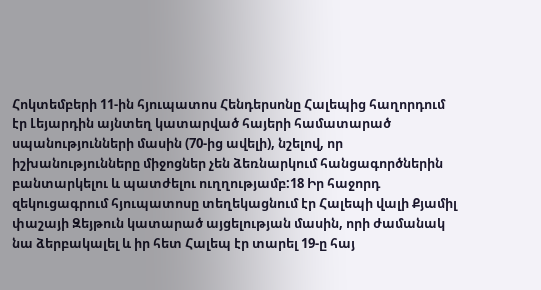Հոկտեմբերի 11-ին հյուպատոս Հենդերսոնը Հալեպից հաղորդում էր Լեյարդին այնտեղ կատարված հայերի համատարած սպանությունների մասին (70-ից ավելի), նշելով, որ իշխանությունները միջոցներ չեն ձեռնարկում հանցագործներին բանտարկելու և պատժելու ուղղությամբ:18 Իր հաջորդ զեկուցագրում հյուպատոսը տեղեկացնում էր Հալեպի վալի Քյամիլ փաշայի Զեյթուն կատարած այցելության մասին, որի ժամանակ նա ձերբակալել և իր հետ Հալեպ էր տարել 19-ը հայ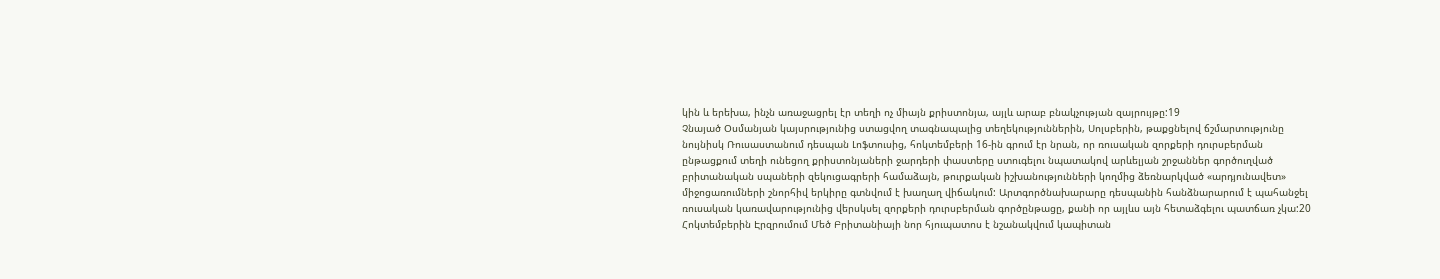կին և երեխա, ինչն առաջացրել էր տեղի ոչ միայն քրիստոնյա, այլև արաբ բնակչության զայրույթը:19
Չնայած Օսմանյան կայսրությունից ստացվող տագնապալից տեղեկություններին, Սոլսբերին, թաքցնելով ճշմարտությունը նույնիսկ Ռուսաստանում դեսպան Լոֆտուսից, հոկտեմբերի 16-ին գրում էր նրան, որ ռուսական զորքերի դուրսբերման ընթացքում տեղի ունեցող քրիստոնյաների ջարդերի փաստերը ստուգելու նպատակով արևելյան շրջաններ գործուղված բրիտանական սպաների զեկուցագրերի համաձայն, թուրքական իշխանությունների կողմից ձեռնարկված «արդյունավետ» միջոցառումների շնորհիվ երկիրը գտնվում է խաղաղ վիճակում: Արտգործնախարարը դեսպանին հանձնարարում է պահանջել ռուսական կառավարությունից վերսկսել զորքերի դուրսբերման գործընթացը, քանի որ այլևս այն հետաձգելու պատճառ չկա:20
Հոկտեմբերին Էրզրումում Մեծ Բրիտանիայի նոր հյուպատոս է նշանակվում կապիտան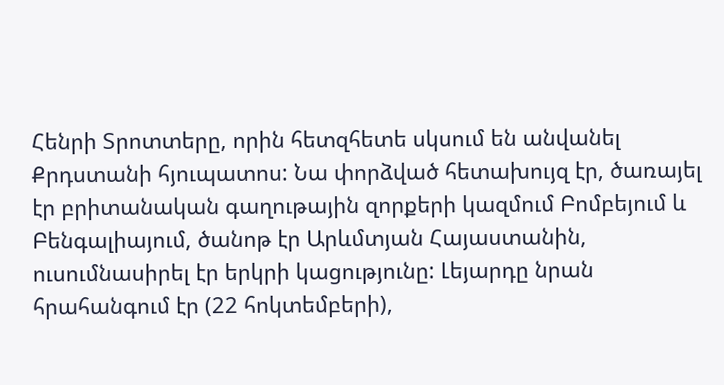Հենրի Տրոտտերը, որին հետզհետե սկսում են անվանել Քրդստանի հյուպատոս: Նա փորձված հետախույզ էր, ծառայել էր բրիտանական գաղութային զորքերի կազմում Բոմբեյում և Բենգալիայում, ծանոթ էր Արևմտյան Հայաստանին, ուսումնասիրել էր երկրի կացությունը: Լեյարդը նրան հրահանգում էր (22 հոկտեմբերի),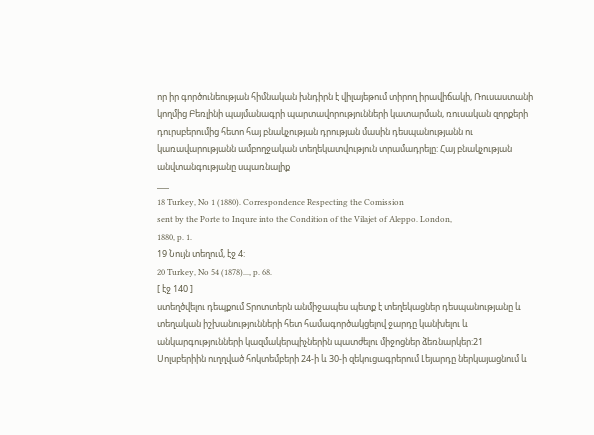որ իր գործունեության հիմնական խնդիրն է վիլայեթում տիրող իրավիճակի, Ռուսաստանի կողմից Բեռլինի պայմանագրի պարտավորությունների կատարման, ռուսական զորքերի դուրսբերումից հետո հայ բնակչության դրության մասին դեսպանությանն ու կառավարությանն ամբողջական տեղեկատվություն տրամադրելը: Հայ բնակչության անվտանգությանը սպառնալիք
___
18 Turkey, No 1 (1880). Correspondence Respecting the Comission
sent by the Porte to Inqure into the Condition of the Vilajet of Aleppo. London,
1880, p. 1.
19 Նույն տեղում, էջ 4:
20 Turkey, No 54 (1878)..., p. 68.
[ էջ 140 ]
ստեղծվելու դեպքում Տրոտտերն անմիջապես պետք է տեղեկացներ դեսպանությանը և տեղական իշխանությունների հետ համագործակցելով ջարդը կանխելու և անկարգությունների կազմակերպիչներին պատժելու միջոցներ ձեռնարկեր:21
Սոլսբերիին ուղղված հոկտեմբերի 24-ի և 30-ի զեկուցագրերում Լեյարդը ներկայացնում և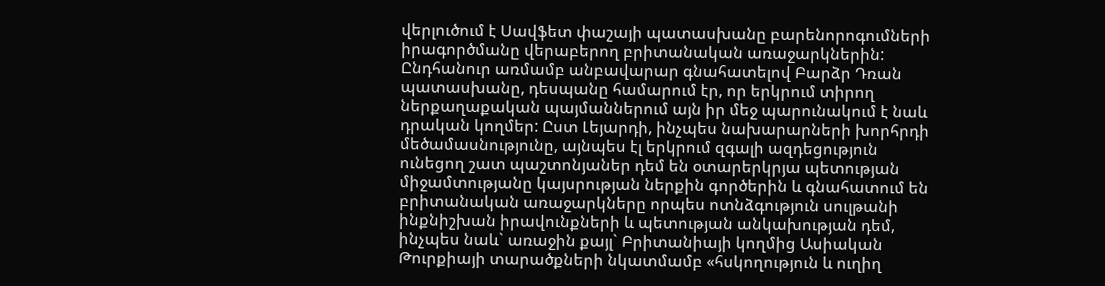վերլուծում է Սավֆետ փաշայի պատասխանը բարենորոգումների իրագործմանը վերաբերող բրիտանական առաջարկներին: Ընդհանուր առմամբ անբավարար գնահատելով Բարձր Դռան պատասխանը, դեսպանը համարում էր, որ երկրում տիրող ներքաղաքական պայմաններում այն իր մեջ պարունակում է նաև դրական կողմեր: Ըստ Լեյարդի, ինչպես նախարարների խորհրդի մեծամասնությունը, այնպես էլ երկրում զգալի ազդեցություն ունեցող շատ պաշտոնյաներ դեմ են օտարերկրյա պետության միջամտությանը կայսրության ներքին գործերին և գնահատում են բրիտանական առաջարկները որպես ոտնձգություն սուլթանի ինքնիշխան իրավունքների և պետության անկախության դեմ, ինչպես նաև` առաջին քայլ` Բրիտանիայի կողմից Ասիական Թուրքիայի տարածքների նկատմամբ «հսկողություն և ուղիղ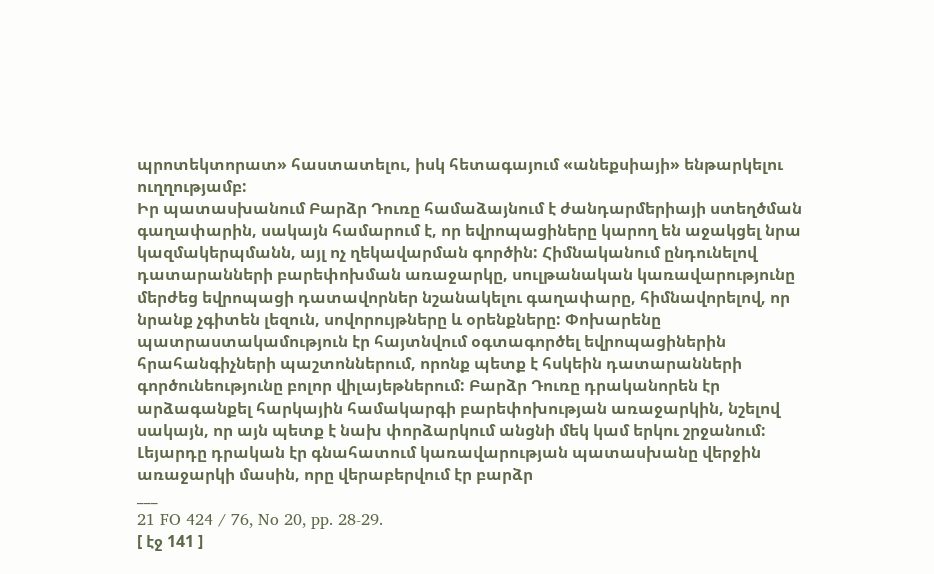պրոտեկտորատ» հաստատելու, իսկ հետագայում «անեքսիայի» ենթարկելու ուղղությամբ:
Իր պատասխանում Բարձր Դուռը համաձայնում է ժանդարմերիայի ստեղծման գաղափարին, սակայն համարում է, որ եվրոպացիները կարող են աջակցել նրա կազմակերպմանն, այլ ոչ ղեկավարման գործին: Հիմնականում ընդունելով դատարանների բարեփոխման առաջարկը, սուլթանական կառավարությունը մերժեց եվրոպացի դատավորներ նշանակելու գաղափարը, հիմնավորելով, որ նրանք չգիտեն լեզուն, սովորույթները և օրենքները: Փոխարենը պատրաստակամություն էր հայտնվում օգտագործել եվրոպացիներին հրահանգիչների պաշտոններում, որոնք պետք է հսկեին դատարանների գործունեությունը բոլոր վիլայեթներում: Բարձր Դուռը դրականորեն էր արձագանքել հարկային համակարգի բարեփոխության առաջարկին, նշելով սակայն, որ այն պետք է նախ փորձարկում անցնի մեկ կամ երկու շրջանում: Լեյարդը դրական էր գնահատում կառավարության պատասխանը վերջին առաջարկի մասին, որը վերաբերվում էր բարձր
___
21 FO 424 / 76, No 20, pp. 28-29.
[ էջ 141 ]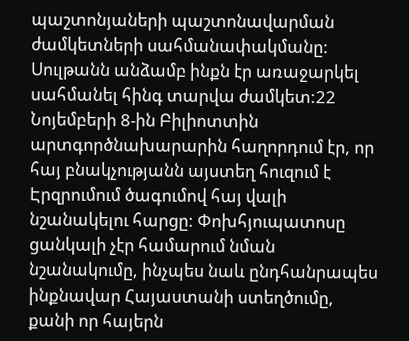պաշտոնյաների պաշտոնավարման ժամկետների սահմանափակմանը: Սուլթանն անձամբ ինքն էր առաջարկել սահմանել հինգ տարվա ժամկետ:22
Նոյեմբերի 8-ին Բիլիոտտին արտգործնախարարին հաղորդում էր, որ հայ բնակչությանն այստեղ հուզում է Էրզրումում ծագումով հայ վալի նշանակելու հարցը: Փոխհյուպատոսը ցանկալի չէր համարում նման նշանակումը, ինչպես նաև ընդհանրապես ինքնավար Հայաստանի ստեղծումը, քանի որ հայերն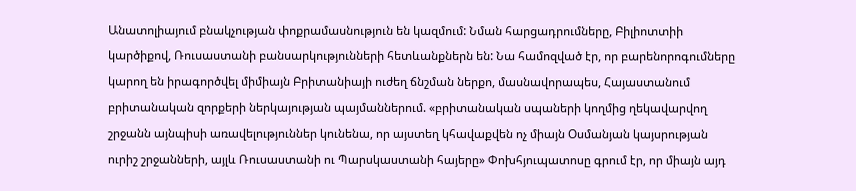Անատոլիայում բնակչության փոքրամասնություն են կազմում: Նման հարցադրումները, Բիլիոտտիի կարծիքով, Ռուսաստանի բանսարկությունների հետևանքներն են: Նա համոզված էր, որ բարենորոգումները կարող են իրագործվել միմիայն Բրիտանիայի ուժեղ ճնշման ներքո, մասնավորապես, Հայաստանում բրիտանական զորքերի ներկայության պայմաններում. «բրիտանական սպաների կողմից ղեկավարվող շրջանն այնպիսի առավելություններ կունենա, որ այստեղ կհավաքվեն ոչ միայն Օսմանյան կայսրության ուրիշ շրջանների, այլև Ռուսաստանի ու Պարսկաստանի հայերը» Փոխհյուպատոսը գրում էր, որ միայն այդ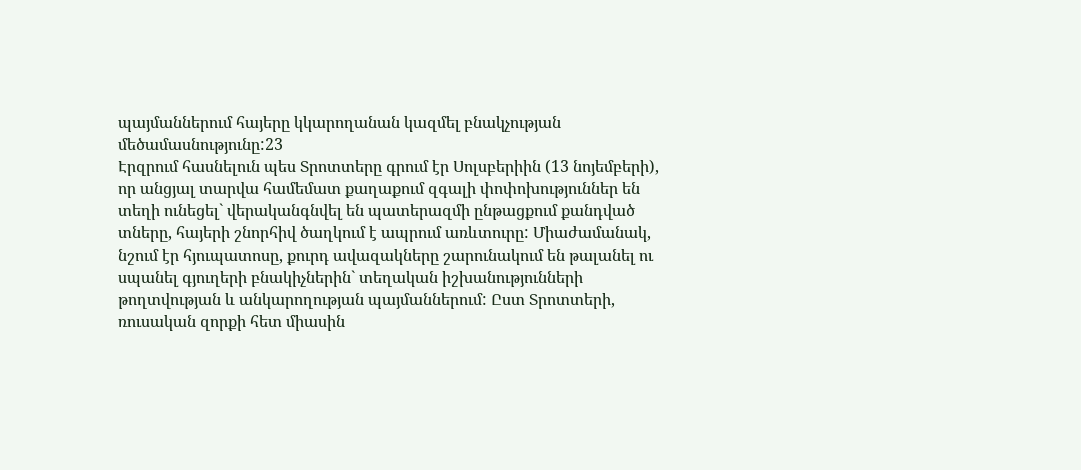պայմաններում հայերը կկարողանան կազմել բնակչության մեծամասնությունը:23
Էրզրում հասնելուն պես Տրոտտերը գրում էր Սոլսբերիին (13 նոյեմբերի), որ անցյալ տարվա համեմատ քաղաքում զգալի փոփոխություններ են տեղի ունեցել` վերականգնվել են պատերազմի ընթացքում քանդված տները, հայերի շնորհիվ ծաղկում է ապրում առևտուրը: Միաժամանակ, նշում էր հյուպատոսը, քուրդ ավազակները շարունակում են թալանել ու սպանել գյուղերի բնակիչներին` տեղական իշխանությունների թողտվության և անկարողության պայմաններում: Ըստ Տրոտտերի, ռուսական զորքի հետ միասին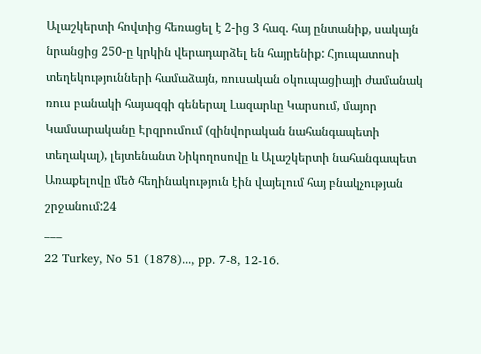Ալաշկերտի հովտից հեռացել է 2-ից 3 հազ. հայ ընտանիք, սակայն նրանցից 250-ը կրկին վերադարձել են հայրենիք: Հյուպատոսի տեղեկությունների համաձայն, ռուսական օկուպացիայի ժամանակ ռուս բանակի հայազգի գեներալ Լազարևը Կարսում, մայոր Կամսարականը Էրզրումում (զինվորական նահանգապետի տեղակալ), լեյտենանտ Նիկողոսովը և Ալաշկերտի նահանգապետ Առաքելովը մեծ հեղինակություն էին վայելում հայ բնակչության շրջանում:24
___
22 Turkey, No 51 (1878)..., pp. 7-8, 12-16.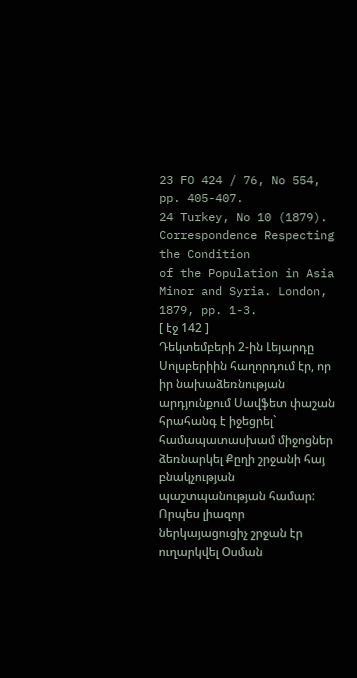23 FO 424 / 76, No 554, pp. 405-407.
24 Turkey, No 10 (1879). Correspondence Respecting the Condition
of the Population in Asia Minor and Syria. London, 1879, pp. 1-3.
[ էջ 142 ]
Դեկտեմբերի 2-ին Լեյարդը Սոլսբերիին հաղորդում էր, որ իր նախաձեռնության արդյունքում Սավֆետ փաշան հրահանգ է իջեցրել` համապատասխամ միջոցներ ձեռնարկել Քըղի շրջանի հայ բնակչության պաշտպանության համար: Որպես լիազոր ներկայացուցիչ շրջան էր ուղարկվել Օսման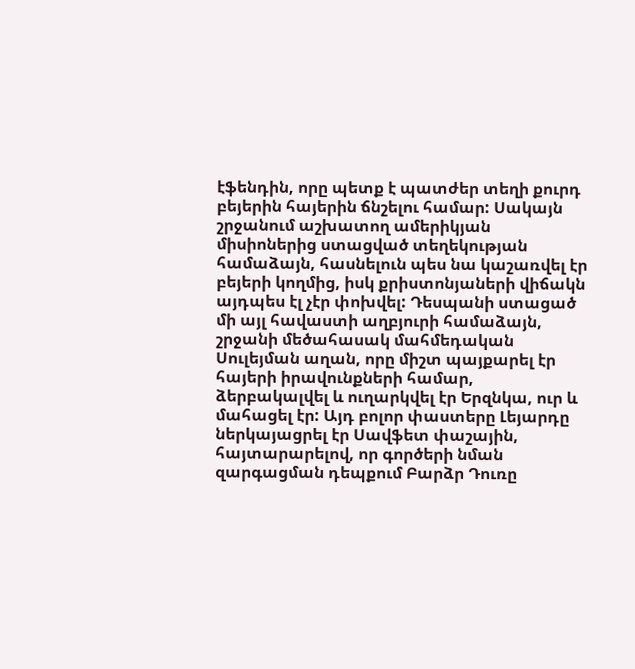էֆենդին, որը պետք է պատժեր տեղի քուրդ բեյերին հայերին ճնշելու համար: Սակայն շրջանում աշխատող ամերիկյան միսիոներից ստացված տեղեկության համաձայն, հասնելուն պես նա կաշառվել էր բեյերի կողմից, իսկ քրիստոնյաների վիճակն այդպես էլ չէր փոխվել: Դեսպանի ստացած մի այլ հավաստի աղբյուրի համաձայն, շրջանի մեծահասակ մահմեդական Սուլեյման աղան, որը միշտ պայքարել էր հայերի իրավունքների համար, ձերբակալվել և ուղարկվել էր Երզնկա, ուր և մահացել էր: Այդ բոլոր փաստերը Լեյարդը ներկայացրել էր Սավֆետ փաշային, հայտարարելով, որ գործերի նման զարգացման դեպքում Բարձր Դուռը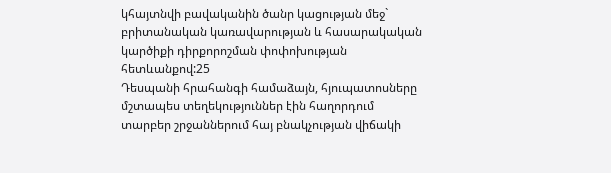կհայտնվի բավականին ծանր կացության մեջ` բրիտանական կառավարության և հասարակական կարծիքի դիրքորոշման փոփոխության հետևանքով:25
Դեսպանի հրահանգի համաձայն, հյուպատոսները մշտապես տեղեկություններ էին հաղորդում տարբեր շրջաններում հայ բնակչության վիճակի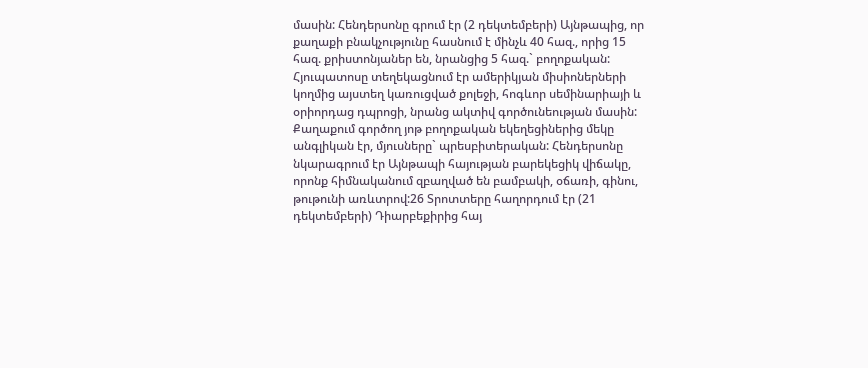մասին: Հենդերսոնը գրում էր (2 դեկտեմբերի) Այնթապից, որ քաղաքի բնակչությունը հասնում է մինչև 40 հազ., որից 15 հազ. քրիստոնյաներ են, նրանցից 5 հազ.` բողոքական: Հյուպատոսը տեղեկացնում էր ամերիկյան միսիոներների կողմից այստեղ կառուցված քոլեջի, հոգևոր սեմինարիայի և օրիորդաց դպրոցի, նրանց ակտիվ գործունեության մասին: Քաղաքում գործող յոթ բողոքական եկեղեցիներից մեկը անգլիկան էր, մյուսները` պրեսբիտերական: Հենդերսոնը նկարագրում էր Այնթապի հայության բարեկեցիկ վիճակը, որոնք հիմնականում զբաղված են բամբակի, օճառի, գինու, թութունի առևտրով:26 Տրոտտերը հաղորդում էր (21 դեկտեմբերի) Դիարբեքիրից հայ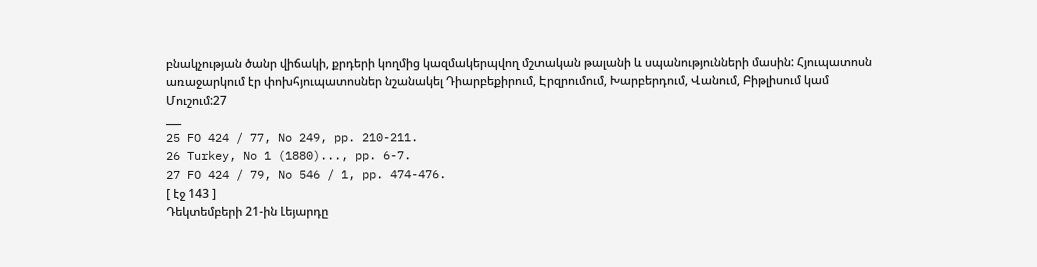բնակչության ծանր վիճակի, քրդերի կողմից կազմակերպվող մշտական թալանի և սպանությունների մասին: Հյուպատոսն առաջարկում էր փոխհյուպատոսներ նշանակել Դիարբեքիրում, Էրզրումում, Խարբերդում, Վանում, Բիթլիսում կամ Մուշում:27
___
25 FO 424 / 77, No 249, pp. 210-211.
26 Turkey, No 1 (1880)..., pp. 6-7.
27 FO 424 / 79, No 546 / 1, pp. 474-476.
[ էջ 143 ]
Դեկտեմբերի 21-ին Լեյարդը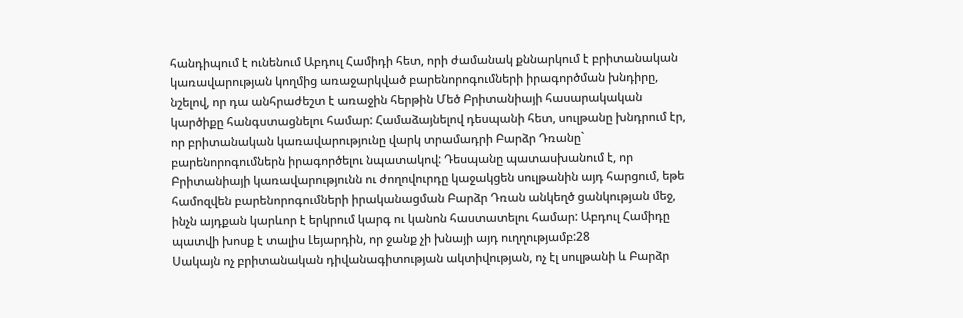հանդիպում է ունենում Աբդուլ Համիդի հետ, որի ժամանակ քննարկում է բրիտանական կառավարության կողմից առաջարկված բարենորոգումների իրագործման խնդիրը, նշելով, որ դա անհրաժեշտ է առաջին հերթին Մեծ Բրիտանիայի հասարակական կարծիքը հանգստացնելու համար: Համաձայնելով դեսպանի հետ, սուլթանը խնդրում էր, որ բրիտանական կառավարությունը վարկ տրամադրի Բարձր Դռանը` բարենորոգումներն իրագործելու նպատակով: Դեսպանը պատասխանում է, որ Բրիտանիայի կառավարությունն ու ժողովուրդը կաջակցեն սուլթանին այդ հարցում, եթե համոզվեն բարենորոգումների իրականացման Բարձր Դռան անկեղծ ցանկության մեջ, ինչն այդքան կարևոր է երկրում կարգ ու կանոն հաստատելու համար: Աբդուլ Համիդը պատվի խոսք է տալիս Լեյարդին, որ ջանք չի խնայի այդ ուղղությամբ:28
Սակայն ոչ բրիտանական դիվանագիտության ակտիվության, ոչ էլ սուլթանի և Բարձր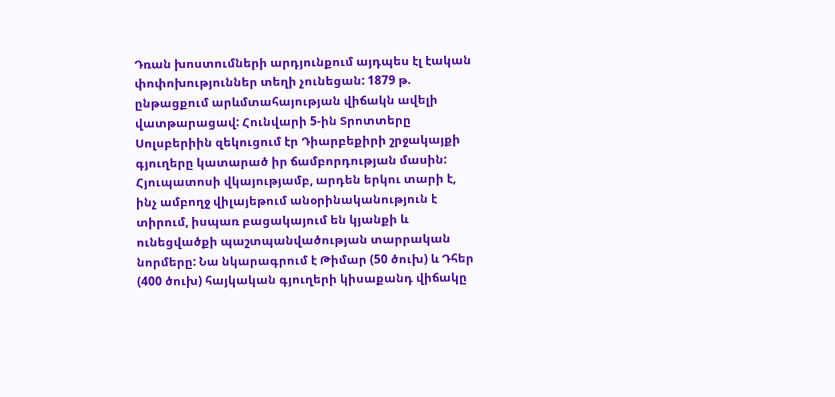Դռան խոստումների արդյունքում այդպես էլ էական փոփոխություններ տեղի չունեցան: 1879 թ. ընթացքում արևմտահայության վիճակն ավելի վատթարացավ: Հունվարի 5-ին Տրոտտերը Սոլսբերիին զեկուցում էր Դիարբեքիրի շրջակայքի գյուղերը կատարած իր ճամբորդության մասին: Հյուպատոսի վկայությամբ, արդեն երկու տարի է, ինչ ամբողջ վիլայեթում անօրինականություն է տիրում, իսպառ բացակայում են կյանքի և ունեցվածքի պաշտպանվածության տարրական նորմերը: Նա նկարագրում է Թիմար (50 ծուխ) և Դհեր (400 ծուխ) հայկական գյուղերի կիսաքանդ վիճակը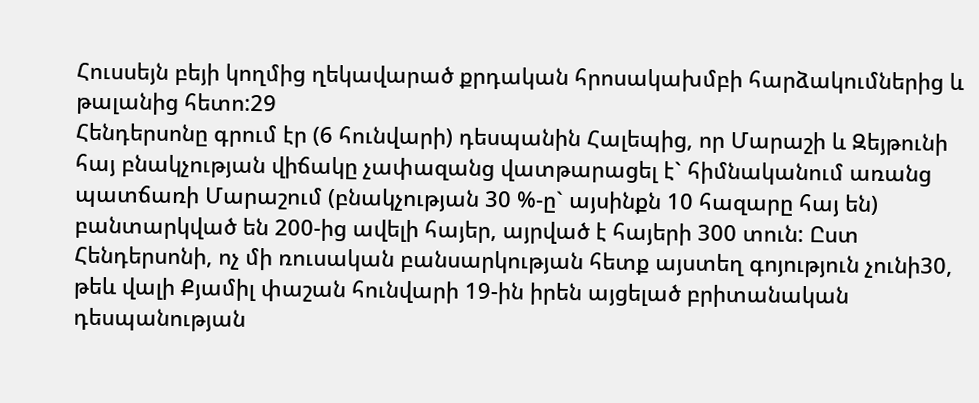Հուսսեյն բեյի կողմից ղեկավարած քրդական հրոսակախմբի հարձակումներից և թալանից հետո:29
Հենդերսոնը գրում էր (6 հունվարի) դեսպանին Հալեպից, որ Մարաշի և Զեյթունի հայ բնակչության վիճակը չափազանց վատթարացել է` հիմնականում առանց պատճառի Մարաշում (բնակչության 30 %-ը` այսինքն 10 հազարը հայ են) բանտարկված են 200-ից ավելի հայեր, այրված է հայերի 300 տուն: Ըստ Հենդերսոնի, ոչ մի ռուսական բանսարկության հետք այստեղ գոյություն չունի30, թեև վալի Քյամիլ փաշան հունվարի 19-ին իրեն այցելած բրիտանական դեսպանության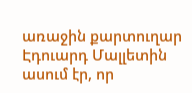առաջին քարտուղար Էդուարդ Մալլետին ասում էր, որ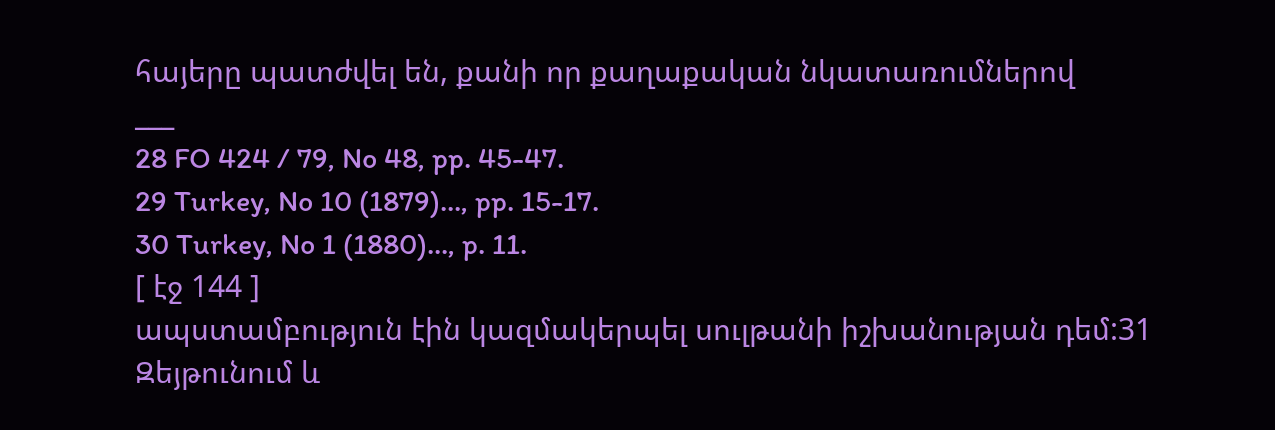հայերը պատժվել են, քանի որ քաղաքական նկատառումներով
___
28 FO 424 / 79, No 48, pp. 45-47.
29 Turkey, No 10 (1879)..., pp. 15-17.
30 Turkey, No 1 (1880)..., p. 11.
[ էջ 144 ]
ապստամբություն էին կազմակերպել սուլթանի իշխանության դեմ:31 Զեյթունում և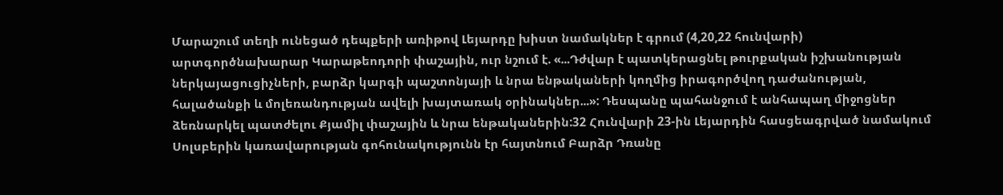Մարաշում տեղի ունեցած դեպքերի առիթով Լեյարդը խիստ նամակներ է գրում (4,20,22 հունվարի) արտգործնախարար Կարաթեոդորի փաշային, ուր նշում է. «...Դժվար է պատկերացնել թուրքական իշխանության ներկայացուցիչների, բարձր կարգի պաշտոնյայի և նրա ենթակաների կողմից իրագործվող դաժանության, հալածանքի և մոլեռանդության ավելի խայտառակ օրինակներ...»: Դեսպանը պահանջում է անհապաղ միջոցներ ձեռնարկել պատժելու Քյամիլ փաշային և նրա ենթականերին:32 Հունվարի 23-ին Լեյարդին հասցեագրված նամակում Սոլսբերին կառավարության գոհունակությունն էր հայտնում Բարձր Դռանը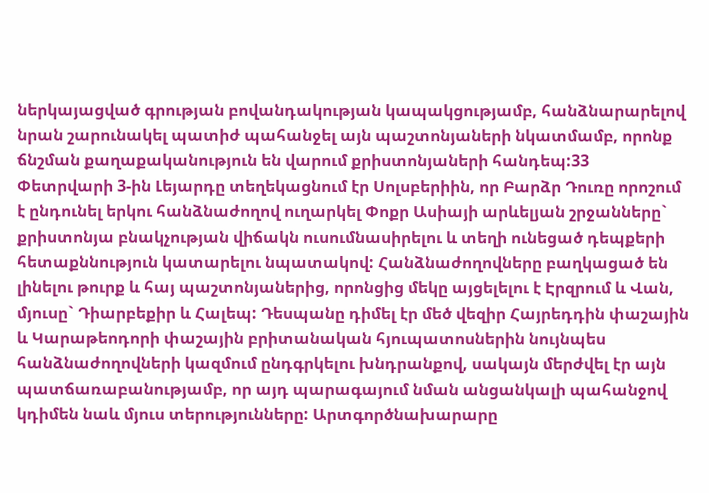ներկայացված գրության բովանդակության կապակցությամբ, հանձնարարելով նրան շարունակել պատիժ պահանջել այն պաշտոնյաների նկատմամբ, որոնք ճնշման քաղաքականություն են վարում քրիստոնյաների հանդեպ:33
Փետրվարի 3-ին Լեյարդը տեղեկացնում էր Սոլսբերիին, որ Բարձր Դուռը որոշում է ընդունել երկու հանձնաժողով ուղարկել Փոքր Ասիայի արևելյան շրջանները` քրիստոնյա բնակչության վիճակն ուսումնասիրելու և տեղի ունեցած դեպքերի հետաքննություն կատարելու նպատակով: Հանձնաժողովները բաղկացած են լինելու թուրք և հայ պաշտոնյաներից, որոնցից մեկը այցելելու է Էրզրում և Վան, մյուսը` Դիարբեքիր և Հալեպ: Դեսպանը դիմել էր մեծ վեզիր Հայրեդդին փաշային և Կարաթեոդորի փաշային բրիտանական հյուպատոսներին նույնպես հանձնաժողովների կազմում ընդգրկելու խնդրանքով, սակայն մերժվել էր այն պատճառաբանությամբ, որ այդ պարագայում նման անցանկալի պահանջով կդիմեն նաև մյուս տերությունները: Արտգործնախարարը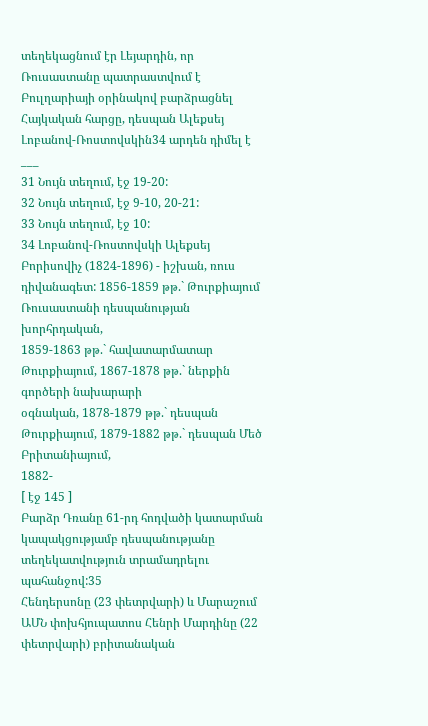տեղեկացնում էր Լեյարդին, որ Ռուսաստանը պատրաստվում է Բուլղարիայի օրինակով բարձրացնել Հայկական հարցը, դեսպան Ալեքսեյ Լոբանով-Ռոստովսկին34 արդեն դիմել է
___
31 Նույն տեղում, էջ 19-20:
32 Նույն տեղում, էջ 9-10, 20-21:
33 Նույն տեղում, էջ 10:
34 Լոբանով-Ռոստովսկի Ալեքսեյ Բորիսովիչ (1824-1896) - իշխան, ռուս
դիվանագետ: 1856-1859 թթ.` Թուրքիայում Ռուսաստանի դեսպանության խորհրդական,
1859-1863 թթ.` հավատարմատար Թուրքիայում, 1867-1878 թթ.` ներքին գործերի նախարարի
օգնական, 1878-1879 թթ.` դեսպան Թուրքիայում, 1879-1882 թթ.` դեսպան Մեծ Բրիտանիայում,
1882-
[ էջ 145 ]
Բարձր Դռանը 61-րդ հոդվածի կատարման կապակցությամբ դեսպանությանը տեղեկատվություն տրամադրելու պահանջով:35
Հենդերսոնը (23 փետրվարի) և Մարաշում ԱՄՆ փոխհյուպատոս Հենրի Մարդինը (22 փետրվարի) բրիտանական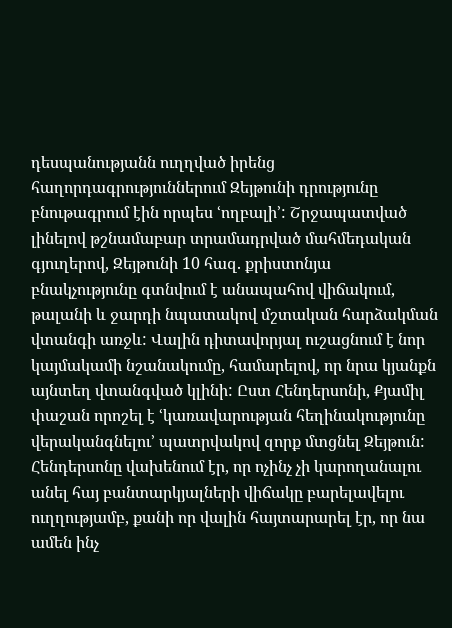դեսպանությանն ուղղված իրենց հաղորդագրություններում Զեյթունի դրությունը բնութագրում էին որպես ՙողբալի՚: Շրջապատված լինելով թշնամաբար տրամադրված մահմեդական գյուղերով, Զեյթունի 10 հազ. քրիստոնյա բնակչությունը գտնվում է անապահով վիճակում, թալանի և ջարդի նպատակով մշտական հարձակման վտանգի առջև: Վալին դիտավորյալ ուշացնում է նոր կայմակամի նշանակումը, համարելով, որ նրա կյանքն այնտեղ վտանգված կլինի: Ըստ Հենդերսոնի, Քյամիլ փաշան որոշել է ՙկառավարության հեղինակությունը վերականգնելու՚ պատրվակով զորք մտցնել Զեյթուն: Հենդերսոնը վախենում էր, որ ոչինչ չի կարողանալու անել հայ բանտարկյալների վիճակը բարելավելու ուղղությամբ, քանի որ վալին հայտարարել էր, որ նա ամեն ինչ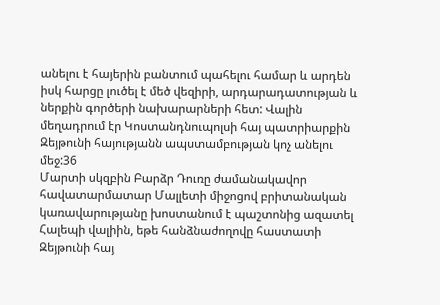անելու է հայերին բանտում պահելու համար և արդեն իսկ հարցը լուծել է մեծ վեզիրի, արդարադատության և ներքին գործերի նախարարների հետ: Վալին մեղադրում էր Կոստանդնուպոլսի հայ պատրիարքին Զեյթունի հայությանն ապստամբության կոչ անելու մեջ:36
Մարտի սկզբին Բարձր Դուռը ժամանակավոր հավատարմատար Մալլետի միջոցով բրիտանական կառավարությանը խոստանում է պաշտոնից ազատել Հալեպի վալիին, եթե հանձնաժողովը հաստատի Զեյթունի հայ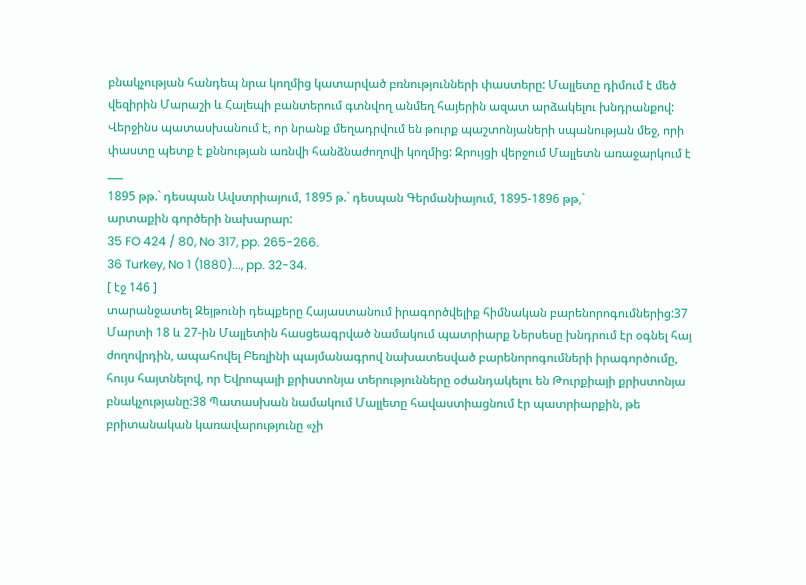բնակչության հանդեպ նրա կողմից կատարված բռնությունների փաստերը: Մալլետը դիմում է մեծ վեզիրին Մարաշի և Հալեպի բանտերում գտնվող անմեղ հայերին ազատ արձակելու խնդրանքով: Վերջինս պատասխանում է, որ նրանք մեղադրվում են թուրք պաշտոնյաների սպանության մեջ, որի փաստը պետք է քննության առնվի հանձնաժողովի կողմից: Զրույցի վերջում Մալլետն առաջարկում է
___
1895 թթ.` դեսպան Ավստրիայում, 1895 թ.` դեսպան Գերմանիայում, 1895-1896 թթ,`
արտաքին գործերի նախարար:
35 FO 424 / 80, No 317, pp. 265-266.
36 Turkey, No 1 (1880)..., pp. 32-34.
[ էջ 146 ]
տարանջատել Զեյթունի դեպքերը Հայաստանում իրագործվելիք հիմնական բարենորոգումներից:37
Մարտի 18 և 27-ին Մալլետին հասցեագրված նամակում պատրիարք Ներսեսը խնդրում էր օգնել հայ ժողովրդին, ապահովել Բեռլինի պայմանագրով նախատեսված բարենորոգումների իրագործումը, հույս հայտնելով, որ Եվրոպայի քրիստոնյա տերությունները օժանդակելու են Թուրքիայի քրիստոնյա բնակչությանը:38 Պատասխան նամակում Մալլետը հավաստիացնում էր պատրիարքին, թե բրիտանական կառավարությունը «չի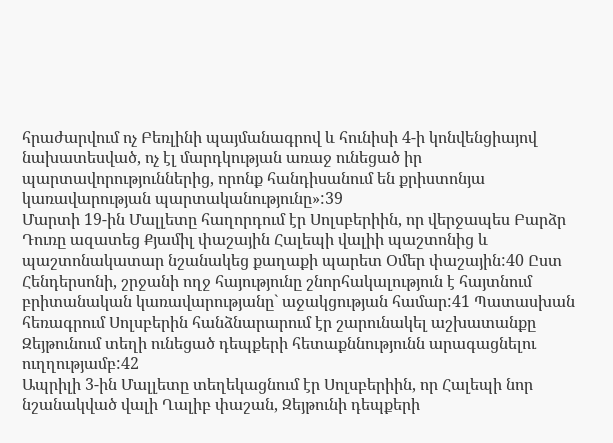հրաժարվում ոչ Բեռլինի պայմանագրով և հունիսի 4-ի կոնվենցիայով նախատեսված, ոչ էլ մարդկության առաջ ունեցած իր պարտավորություններից, որոնք հանդիսանում են քրիստոնյա կառավարության պարտականությունը»:39
Մարտի 19-ին Մալլետը հաղորդում էր Սոլսբերիին, որ վերջապես Բարձր Դուռը ազատեց Քյամիլ փաշային Հալեպի վալիի պաշտոնից և պաշտոնակատար նշանակեց քաղաքի պարետ Օմեր փաշային:40 Ըստ Հենդերսոնի, շրջանի ողջ հայությունը շնորհակալություն է հայտնում բրիտանական կառավարությանը` աջակցության համար:41 Պատասխան հեռագրում Սոլսբերին հանձնարարում էր շարունակել աշխատանքը Զեյթունում տեղի ունեցած դեպքերի հետաքննությունն արագացնելու ուղղությամբ:42
Ապրիլի 3-ին Մալլետը տեղեկացնում էր Սոլսբերիին, որ Հալեպի նոր նշանակված վալի Ղալիբ փաշան, Զեյթունի դեպքերի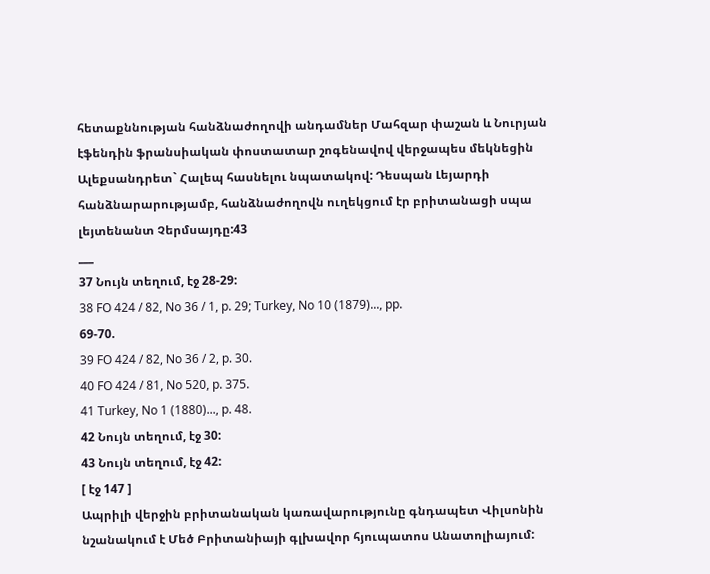հետաքննության հանձնաժողովի անդամներ Մահզար փաշան և Նուրյան էֆենդին ֆրանսիական փոստատար շոգենավով վերջապես մեկնեցին Ալեքսանդրետ` Հալեպ հասնելու նպատակով: Դեսպան Լեյարդի հանձնարարությամբ, հանձնաժողովն ուղեկցում էր բրիտանացի սպա լեյտենանտ Չերմսայդը:43
___
37 Նույն տեղում, էջ 28-29:
38 FO 424 / 82, No 36 / 1, p. 29; Turkey, No 10 (1879)..., pp.
69-70.
39 FO 424 / 82, No 36 / 2, p. 30.
40 FO 424 / 81, No 520, p. 375.
41 Turkey, No 1 (1880)..., p. 48.
42 Նույն տեղում, էջ 30:
43 Նույն տեղում, էջ 42:
[ էջ 147 ]
Ապրիլի վերջին բրիտանական կառավարությունը գնդապետ Վիլսոնին նշանակում է Մեծ Բրիտանիայի գլխավոր հյուպատոս Անատոլիայում: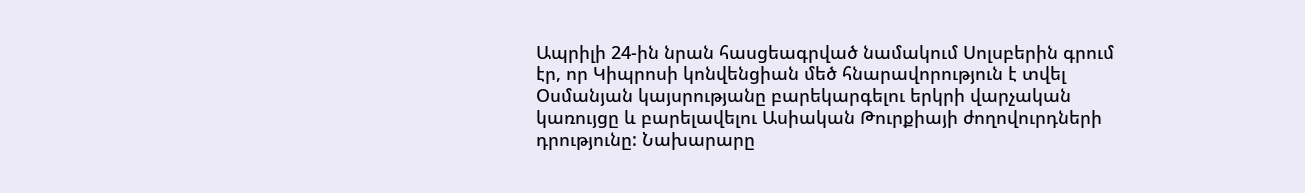Ապրիլի 24-ին նրան հասցեագրված նամակում Սոլսբերին գրում էր, որ Կիպրոսի կոնվենցիան մեծ հնարավորություն է տվել Օսմանյան կայսրությանը բարեկարգելու երկրի վարչական կառույցը և բարելավելու Ասիական Թուրքիայի ժողովուրդների դրությունը: Նախարարը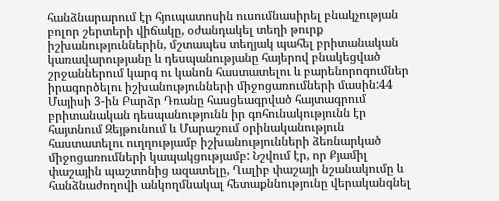հանձնարարում էր հյուպատոսին ուսումնասիրել բնակչության բոլոր շերտերի վիճակը, օժանդակել տեղի թուրք իշխանություններին, մշտապես տեղյակ պահել բրիտանական կառավարությանը և դեսպանությանը հայերով բնակեցված շրջաններում կարգ ու կանոն հաստատելու և բարենորոգումներ իրագործելու իշխանությունների միջոցառումների մասին:44
Մայիսի 3-ին Բարձր Դռանը հասցեագրված հայտագրում բրիտանական դեսպանությունն իր գոհունակությունն էր հայտնում Զեյթունում և Մարաշում օրինականություն հաստատելու ուղղությամբ իշխանությունների ձեռնարկած միջոցառումների կապակցությամբ: Նշվում էր, որ Քյամիլ փաշային պաշտոնից ազատելը, Ղալիբ փաշայի նշանակումը և հանձնաժողովի անկողմնակալ հետաքննությունը վերականգնել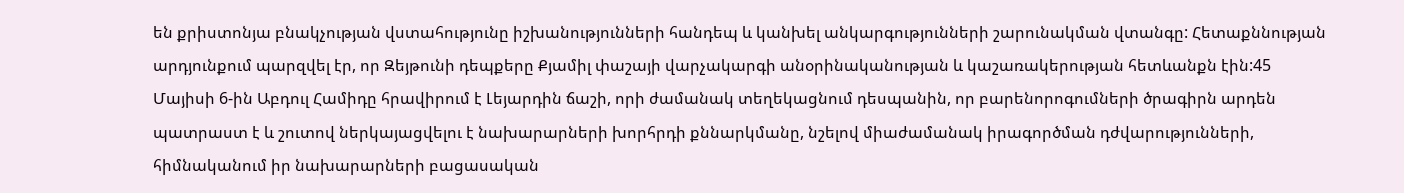են քրիստոնյա բնակչության վստահությունը իշխանությունների հանդեպ և կանխել անկարգությունների շարունակման վտանգը: Հետաքննության արդյունքում պարզվել էր, որ Զեյթունի դեպքերը Քյամիլ փաշայի վարչակարգի անօրինականության և կաշառակերության հետևանքն էին:45
Մայիսի 6-ին Աբդուլ Համիդը հրավիրում է Լեյարդին ճաշի, որի ժամանակ տեղեկացնում դեսպանին, որ բարենորոգումների ծրագիրն արդեն պատրաստ է և շուտով ներկայացվելու է նախարարների խորհրդի քննարկմանը, նշելով միաժամանակ իրագործման դժվարությունների, հիմնականում իր նախարարների բացասական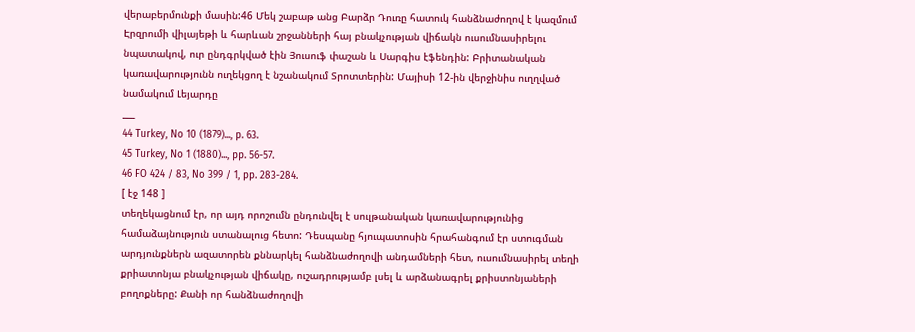վերաբերմունքի մասին:46 Մեկ շաբաթ անց Բարձր Դուռը հատուկ հանձնաժողով է կազմում Էրզրումի վիլայեթի և հարևան շրջանների հայ բնակչության վիճակն ուսումնասիրելու նպատակով, ուր ընդգրկված էին Յուսուֆ փաշան և Սարգիս էֆենդին: Բրիտանական կառավարությունն ուղեկցող է նշանակում Տրոտտերին: Մայիսի 12-ին վերջինիս ուղղված նամակում Լեյարդը
___
44 Turkey, No 10 (1879)..., p. 63.
45 Turkey, No 1 (1880)..., pp. 56-57.
46 FO 424 / 83, No 399 / 1, pp. 283-284.
[ էջ 148 ]
տեղեկացնում էր, որ այդ որոշումն ընդունվել է սուլթանական կառավարությունից համաձայնություն ստանալուց հետո: Դեսպանը հյուպատոսին հրահանգում էր ստուգման արդյունքներն ազատորեն քննարկել հանձնաժողովի անդամների հետ, ուսումնասիրել տեղի քրիատոնյա բնակչության վիճակը, ուշադրությամբ լսել և արձանագրել քրիստոնյաների բողոքները: Քանի որ հանձնաժողովի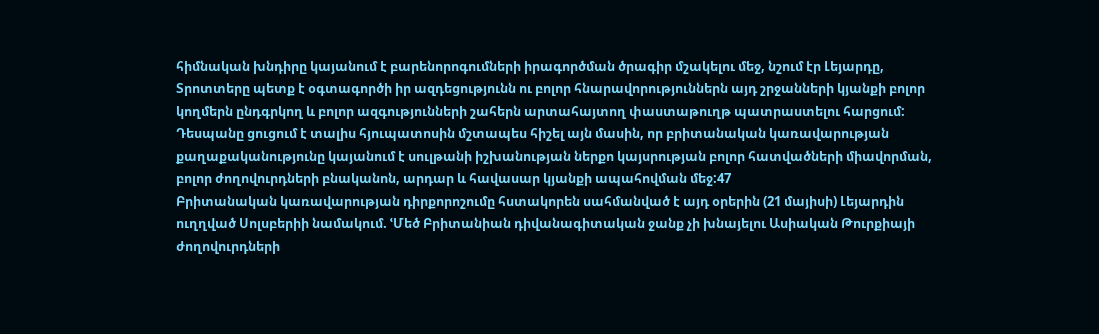հիմնական խնդիրը կայանում է բարենորոգումների իրագործման ծրագիր մշակելու մեջ, նշում էր Լեյարդը, Տրոտտերը պետք է օգտագործի իր ազդեցությունն ու բոլոր հնարավորություններն այդ շրջանների կյանքի բոլոր կողմերն ընդգրկող և բոլոր ազգությունների շահերն արտահայտող փաստաթուղթ պատրաստելու հարցում: Դեսպանը ցուցում է տալիս հյուպատոսին մշտապես հիշել այն մասին, որ բրիտանական կառավարության քաղաքականությունը կայանում է սուլթանի իշխանության ներքո կայսրության բոլոր հատվածների միավորման, բոլոր ժողովուրդների բնականոն, արդար և հավասար կյանքի ապահովման մեջ:47
Բրիտանական կառավարության դիրքորոշումը հստակորեն սահմանված է այդ օրերին (21 մայիսի) Լեյարդին ուղղված Սոլսբերիի նամակում. ՙՄեծ Բրիտանիան դիվանագիտական ջանք չի խնայելու Ասիական Թուրքիայի ժողովուրդների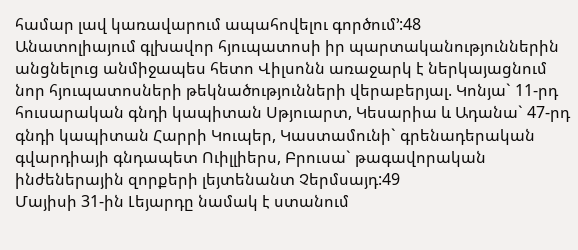համար լավ կառավարում ապահովելու գործում՚:48
Անատոլիայում գլխավոր հյուպատոսի իր պարտականություններին անցնելուց անմիջապես հետո Վիլսոնն առաջարկ է ներկայացնում նոր հյուպատոսների թեկնածությունների վերաբերյալ. Կոնյա` 11-րդ հուսարական գնդի կապիտան Սթյուարտ, Կեսարիա և Ադանա` 47-րդ գնդի կապիտան Հարրի Կուպեր, Կաստամունի` գրենադերական գվարդիայի գնդապետ Ուիլլիերս, Բրուսա` թագավորական ինժեներային զորքերի լեյտենանտ Չերմսայդ:49
Մայիսի 31-ին Լեյարդը նամակ է ստանում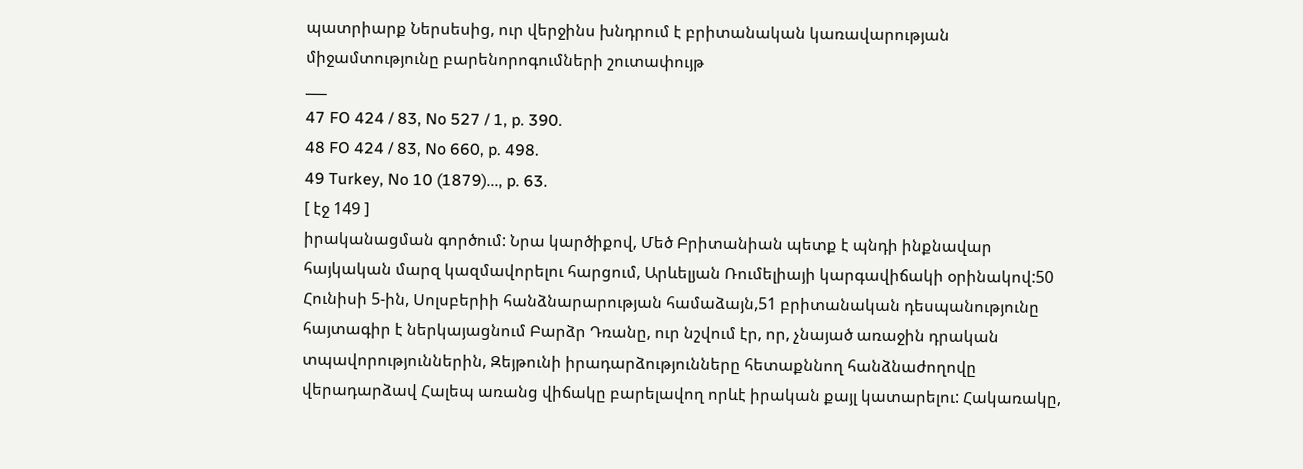պատրիարք Ներսեսից, ուր վերջինս խնդրում է բրիտանական կառավարության միջամտությունը բարենորոգումների շուտափույթ
___
47 FO 424 / 83, No 527 / 1, p. 390.
48 FO 424 / 83, No 660, p. 498.
49 Turkey, No 10 (1879)..., p. 63.
[ էջ 149 ]
իրականացման գործում: Նրա կարծիքով, Մեծ Բրիտանիան պետք է պնդի ինքնավար հայկական մարզ կազմավորելու հարցում, Արևելյան Ռումելիայի կարգավիճակի օրինակով:50
Հունիսի 5-ին, Սոլսբերիի հանձնարարության համաձայն,51 բրիտանական դեսպանությունը հայտագիր է ներկայացնում Բարձր Դռանը, ուր նշվում էր, որ, չնայած առաջին դրական տպավորություններին, Զեյթունի իրադարձությունները հետաքննող հանձնաժողովը վերադարձավ Հալեպ առանց վիճակը բարելավող որևէ իրական քայլ կատարելու: Հակառակը,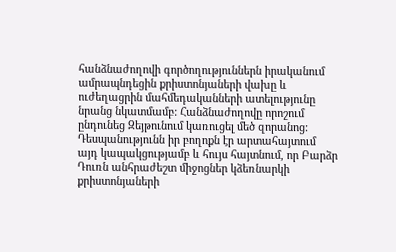հանձնաժողովի գործողություններն իրականում ամրապնդեցին քրիստոնյաների վախը և ուժեղացրին մահմեդականների ատելությունը նրանց նկատմամբ: Հանձնաժողովը որոշում ընդունեց Զեյթունում կառուցել մեծ զորանոց: Դեսպանությունն իր բողոքն էր արտահայտում այդ կապակցությամբ և հույս հայտնում, որ Բարձր Դուռն անհրաժեշտ միջոցներ կձեռնարկի քրիստոնյաների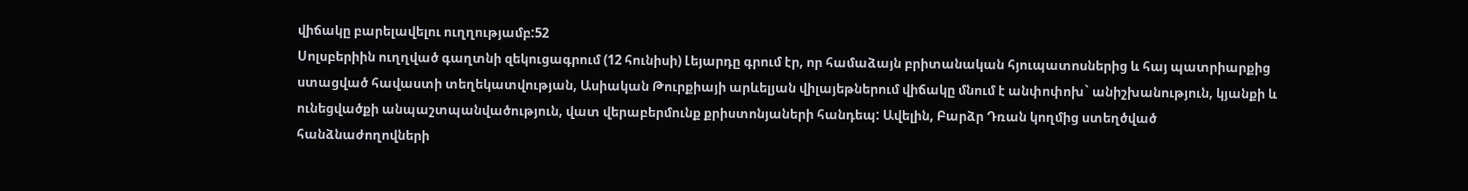վիճակը բարելավելու ուղղությամբ:52
Սոլսբերիին ուղղված գաղտնի զեկուցագրում (12 հունիսի) Լեյարդը գրում էր, որ համաձայն բրիտանական հյուպատոսներից և հայ պատրիարքից ստացված հավաստի տեղեկատվության, Ասիական Թուրքիայի արևելյան վիլայեթներում վիճակը մնում է անփոփոխ` անիշխանություն, կյանքի և ունեցվածքի անպաշտպանվածություն, վատ վերաբերմունք քրիստոնյաների հանդեպ: Ավելին, Բարձր Դռան կողմից ստեղծված հանձնաժողովների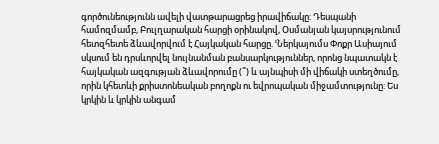գործունեությունն ավելի վատթարացրեց իրավիճակը: Դեսպանի համոզմամբ, Բուլղարական հարցի օրինակով, Օսմանյան կայսրությունում հետզհետե ձևավորվում է Հայկական հարցը. ՙՆերկայումս Փոքր Ասիայում սկսում են դրսևորվել նույնանման բանսարկություններ, որոնց նպատակն է հայկական ազգության ձևավորումը (՞) և այնպիսի մի վիճակի ստեղծումը, որին կհետևի քրիստոնեական բողոքն ու եվրոպական միջամտությունը: Ես կրկին և կրկին անգամ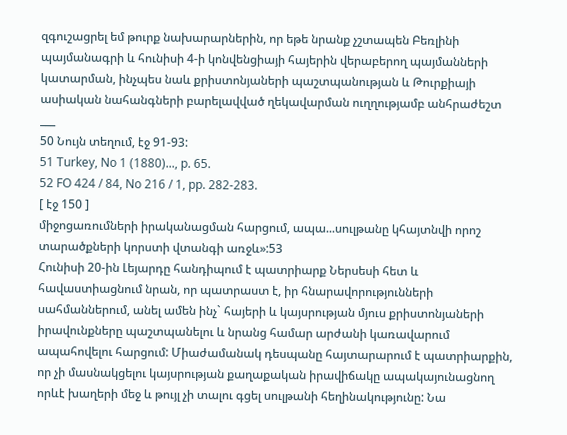զգուշացրել եմ թուրք նախարարներին, որ եթե նրանք չշտապեն Բեռլինի պայմանագրի և հունիսի 4-ի կոնվենցիայի հայերին վերաբերող պայմանների կատարման, ինչպես նաև քրիստոնյաների պաշտպանության և Թուրքիայի ասիական նահանգների բարելավված ղեկավարման ուղղությամբ անհրաժեշտ
___
50 Նույն տեղում, էջ 91-93:
51 Turkey, No 1 (1880)..., p. 65.
52 FO 424 / 84, No 216 / 1, pp. 282-283.
[ էջ 150 ]
միջոցառումների իրականացման հարցում, ապա...սուլթանը կհայտնվի որոշ տարածքների կորստի վտանգի առջև»:53
Հունիսի 20-ին Լեյարդը հանդիպում է պատրիարք Ներսեսի հետ և հավաստիացնում նրան, որ պատրաստ է, իր հնարավորությունների սահմաններում, անել ամեն ինչ` հայերի և կայսրության մյուս քրիստոնյաների իրավունքները պաշտպանելու և նրանց համար արժանի կառավարում ապահովելու հարցում: Միաժամանակ դեսպանը հայտարարում է պատրիարքին, որ չի մասնակցելու կայսրության քաղաքական իրավիճակը ապակայունացնող որևէ խաղերի մեջ և թույլ չի տալու գցել սուլթանի հեղինակությունը: Նա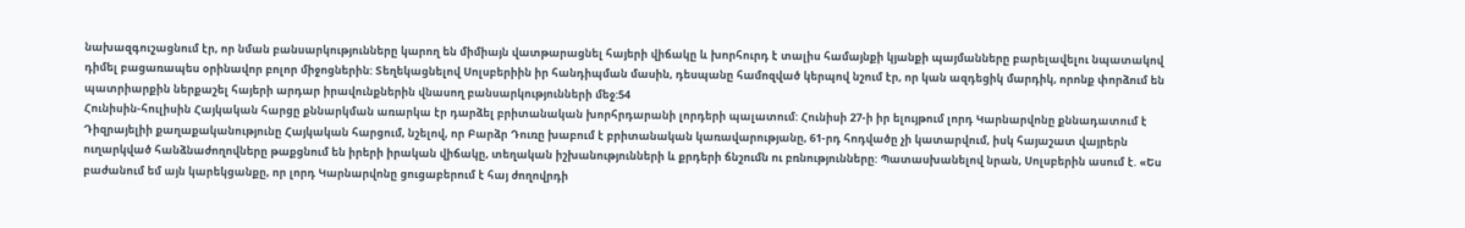նախազգուշացնում էր, որ նման բանսարկությունները կարող են միմիայն վատթարացնել հայերի վիճակը և խորհուրդ է տալիս համայնքի կյանքի պայմանները բարելավելու նպատակով դիմել բացառապես օրինավոր բոլոր միջոցներին: Տեղեկացնելով Սոլսբերիին իր հանդիպման մասին, դեսպանը համոզված կերպով նշում էր, որ կան ազդեցիկ մարդիկ, որոնք փորձում են պատրիարքին ներքաշել հայերի արդար իրավունքներին վնասող բանսարկությունների մեջ:54
Հունիսին-հուլիսին Հայկական հարցը քննարկման առարկա էր դարձել բրիտանական խորհրդարանի լորդերի պալատում: Հունիսի 27-ի իր ելույթում լորդ Կարնարվոնը քննադատում է Դիզրայելիի քաղաքականությունը Հայկական հարցում, նշելով, որ Բարձր Դուռը խաբում է բրիտանական կառավարությանը, 61-րդ հոդվածը չի կատարվում, իսկ հայաշատ վայրերն ուղարկված հանձնաժողովները թաքցնում են իրերի իրական վիճակը, տեղական իշխանությունների և քրդերի ճնշումն ու բռնությունները: Պատասխանելով նրան, Սոլսբերին ասում է. «Ես բաժանում եմ այն կարեկցանքը, որ լորդ Կարնարվոնը ցուցաբերում է հայ ժողովրդի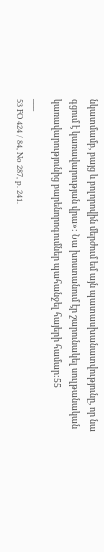նկատմամբ, բայց և բոլորովին մերժում եմ այն պատասխանատվությունը, որ նա գցում է կառավարության վրա»: Նա խոստանում էր շարունակել սուլթանական կառավարությունից բարենորոգումներ պահանջել հայերի համար:55
___
53 FO 424 / 84, No 287, p. 241.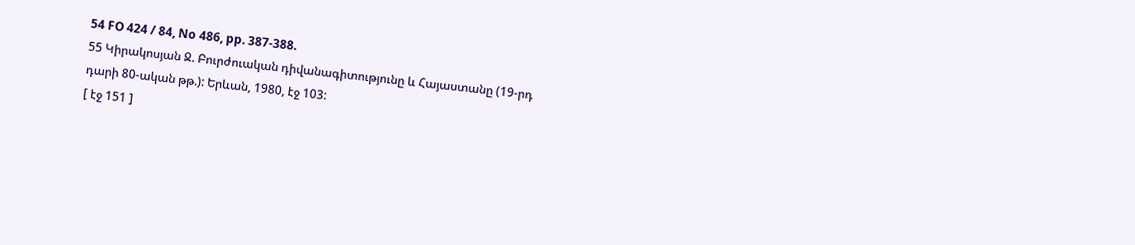54 FO 424 / 84, No 486, pp. 387-388.
55 Կիրակոսյան Ջ. Բուրժուական դիվանագիտությունը և Հայաստանը (19-րդ
դարի 80-ական թթ.): Երևան, 1980, էջ 103:
[ էջ 151 ]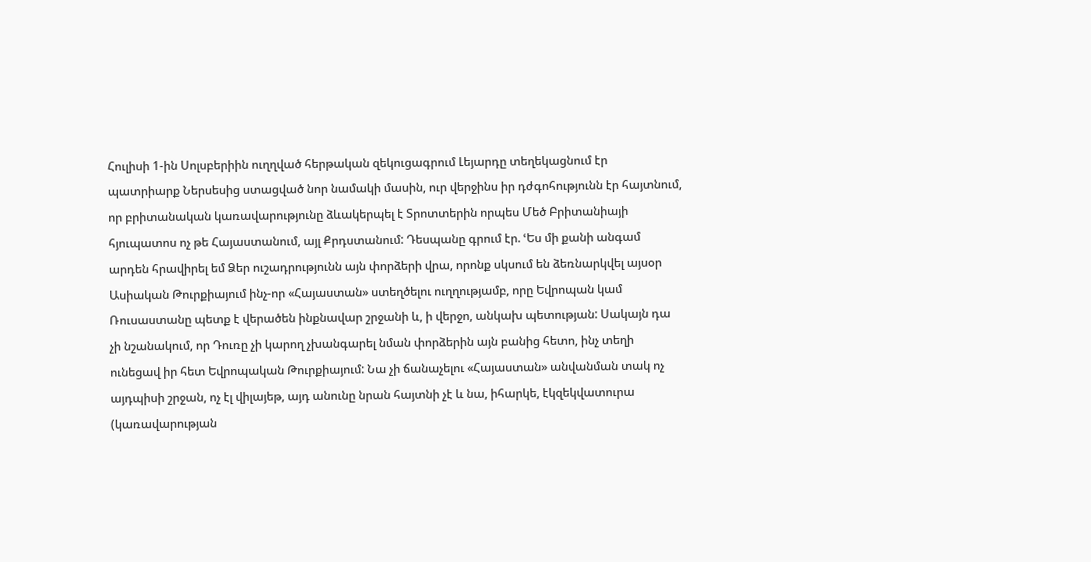Հուլիսի 1-ին Սոլսբերիին ուղղված հերթական զեկուցագրում Լեյարդը տեղեկացնում էր պատրիարք Ներսեսից ստացված նոր նամակի մասին, ուր վերջինս իր դժգոհությունն էր հայտնում, որ բրիտանական կառավարությունը ձևակերպել է Տրոտտերին որպես Մեծ Բրիտանիայի հյուպատոս ոչ թե Հայաստանում, այլ Քրդստանում: Դեսպանը գրում էր. ՙԵս մի քանի անգամ արդեն հրավիրել եմ Ձեր ուշադրությունն այն փորձերի վրա, որոնք սկսում են ձեռնարկվել այսօր Ասիական Թուրքիայում ինչ-որ «Հայաստան» ստեղծելու ուղղությամբ, որը Եվրոպան կամ Ռուսաստանը պետք է վերածեն ինքնավար շրջանի և, ի վերջո, անկախ պետության: Սակայն դա չի նշանակում, որ Դուռը չի կարող չխանգարել նման փորձերին այն բանից հետո, ինչ տեղի ունեցավ իր հետ Եվրոպական Թուրքիայում: Նա չի ճանաչելու «Հայաստան» անվանման տակ ոչ այդպիսի շրջան, ոչ էլ վիլայեթ, այդ անունը նրան հայտնի չէ և նա, իհարկե, էկզեկվատուրա (կառավարության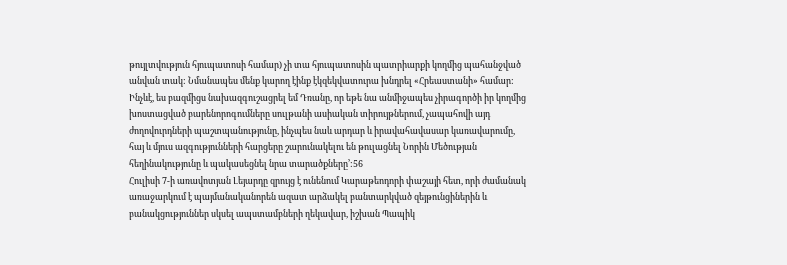թույլտվություն հյուպատոսի համար) չի տա հյուպատոսին պատրիարքի կողմից պահանջված անվան տակ: Նմանապես մենք կարող էինք էկզեկվատուրա խնդրել «Հրեաստանի» համար: Ինչևէ, ես բազմիցս նախազգուշացրել եմ Դռանը, որ եթե նա անմիջապես չիրագործի իր կողմից խոստացված բարենորոգումները սուլթանի ասիական տիրույթներում, չապահովի այդ ժողովուրդների պաշտպանությունը, ինչպես նաև արդար և իրավահավասար կառավարումը, հայ և մյուս ազգությունների հարցերը շարունակելու են թուլացնել Նորին Մեծության հեղինակությունը և պակասեցնել նրա տարածքները՚:56
Հուլիսի 7-ի առավոտյան Լեյարդը զրույց է ունենում Կարաթեոդորի փաշայի հետ, որի ժամանակ առաջարկում է պայմանականորեն ազատ արձակել բանտարկված զեյթունցիներին և բանակցություններ սկսել ապստամբների ղեկավար, իշխան Պապիկ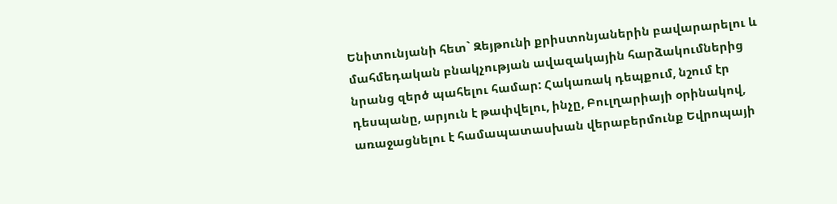Ենիտունյանի հետ` Զեյթունի քրիստոնյաներին բավարարելու և մահմեդական բնակչության ավազակային հարձակումներից նրանց զերծ պահելու համար: Հակառակ դեպքում, նշում էր դեսպանը, արյուն է թափվելու, ինչը, Բուլղարիայի օրինակով, առաջացնելու է համապատասխան վերաբերմունք Եվրոպայի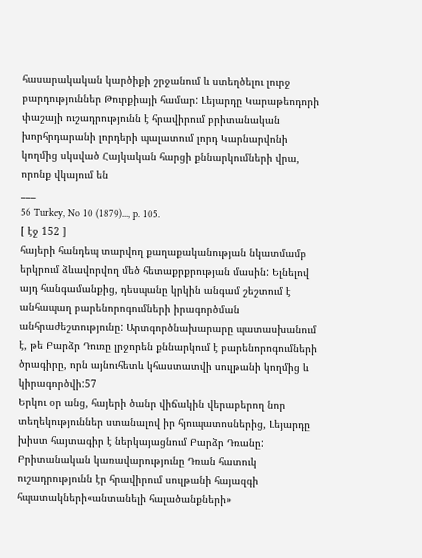հասարակական կարծիքի շրջանում և ստեղծելու լուրջ բարդություններ Թուրքիայի համար: Լեյարդը Կարաթեոդորի փաշայի ուշադրությունն է հրավիրում բրիտանական խորհրդարանի լորդերի պալատում լորդ Կարնարվոնի կողմից սկսված Հայկական հարցի քննարկումների վրա, որոնք վկայում են
___
56 Turkey, No 10 (1879)..., p. 105.
[ էջ 152 ]
հայերի հանդեպ տարվող քաղաքականության նկատմամբ երկրում ձևավորվող մեծ հետաքրքրության մասին: Ելնելով այդ հանգամանքից, դեսպանը կրկին անգամ շեշտում է անհապաղ բարենորոգումների իրագործման անհրաժեշտությունը: Արտգործնախարարը պատասխանում է, թե Բարձր Դուռը լրջորեն քննարկում է բարենորոգումների ծրագիրը, որն այնուհետև կհաստատվի սուլթանի կողմից և կիրագործվի:57
Երկու օր անց, հայերի ծանր վիճակին վերաբերող նոր տեղեկություններ ստանալով իր հյուպատոսներից, Լեյարդը խիստ հայտագիր է ներկայացնում Բարձր Դռանը: Բրիտանական կառավարությունը Դռան հատուկ ուշադրությունն էր հրավիրում սուլթանի հայազգի հպատակների«անտանելի հալածանքների»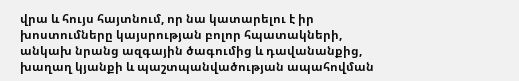վրա և հույս հայտնում, որ նա կատարելու է իր խոստումները կայսրության բոլոր հպատակների, անկախ նրանց ազգային ծագումից և դավանանքից, խաղաղ կյանքի և պաշտպանվածության ապահովման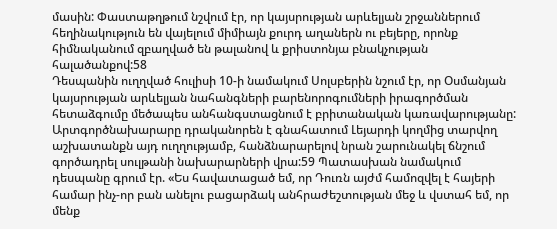մասին: Փաստաթղթում նշվում էր, որ կայսրության արևելյան շրջաններում հեղինակություն են վայելում միմիայն քուրդ աղաներն ու բեյերը, որոնք հիմնականում զբաղված են թալանով և քրիստոնյա բնակչության հալածանքով:58
Դեսպանին ուղղված հուլիսի 10-ի նամակում Սոլսբերին նշում էր, որ Օսմանյան կայսրության արևելյան նահանգների բարենորոգումների իրագործման հետաձգումը մեծապես անհանգստացնում է բրիտանական կառավարությանը: Արտգործնախարարը դրականորեն է գնահատում Լեյարդի կողմից տարվող աշխատանքն այդ ուղղությամբ, հանձնարարելով նրան շարունակել ճնշում գործադրել սուլթանի նախարարների վրա:59 Պատասխան նամակում դեսպանը գրում էր. «Ես հավատացած եմ, որ Դուռն այժմ համոզվել է հայերի համար ինչ-որ բան անելու բացարձակ անհրաժեշտության մեջ և վստահ եմ, որ մենք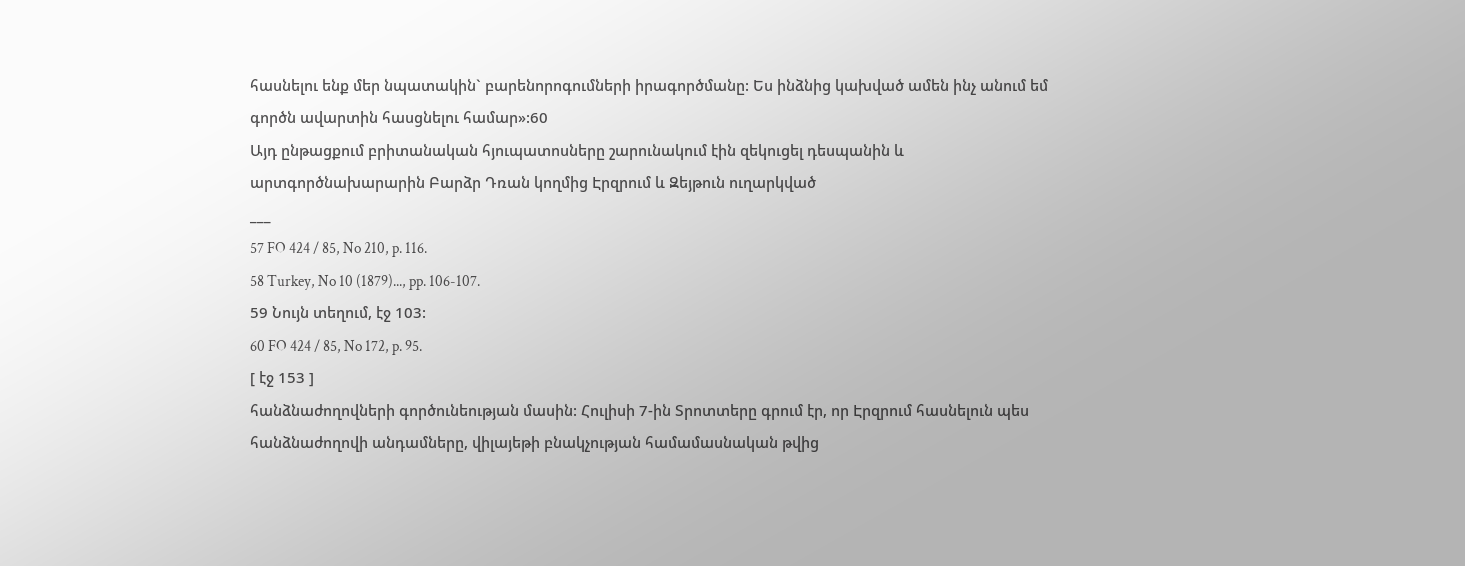հասնելու ենք մեր նպատակին` բարենորոգումների իրագործմանը: Ես ինձնից կախված ամեն ինչ անում եմ գործն ավարտին հասցնելու համար»:60
Այդ ընթացքում բրիտանական հյուպատոսները շարունակում էին զեկուցել դեսպանին և արտգործնախարարին Բարձր Դռան կողմից Էրզրում և Զեյթուն ուղարկված
___
57 FO 424 / 85, No 210, p. 116.
58 Turkey, No 10 (1879)..., pp. 106-107.
59 Նույն տեղում, էջ 103:
60 FO 424 / 85, No 172, p. 95.
[ էջ 153 ]
հանձնաժողովների գործունեության մասին: Հուլիսի 7-ին Տրոտտերը գրում էր, որ Էրզրում հասնելուն պես հանձնաժողովի անդամները, վիլայեթի բնակչության համամասնական թվից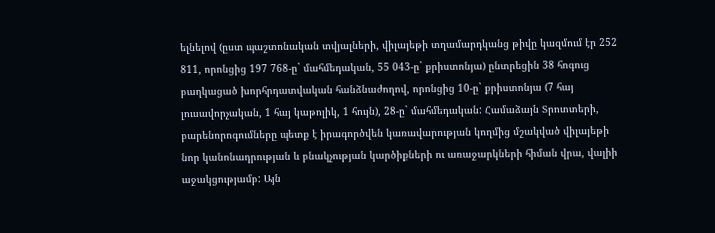ելնելով (ըստ պաշտոնական տվյալների, վիլայեթի տղամարդկանց թիվը կազմում էր 252 811, որոնցից 197 768-ը` մահմեդական, 55 043-ը` քրիստոնյա) ընտրեցին 38 հոգուց բաղկացած խորհրդատվական հանձնաժողով, որոնցից 10-ը` քրիստոնյա (7 հայ լուսավորչական, 1 հայ կաթոլիկ, 1 հույն), 28-ը` մահմեդական: Համաձայն Տրոտտերի, բարենորոգումները պետք է իրագործվեն կառավարության կողմից մշակված վիլայեթի նոր կանոնադրության և բնակչության կարծիքների ու առաջարկների հիման վրա, վալիի աջակցությամբ: Այն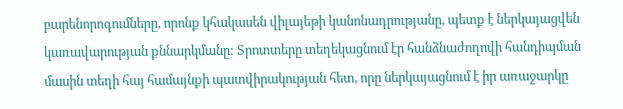բարենորոգումները, որոնք կհակասեն վիլայեթի կանոնադրությանը, պետք է ներկայացվեն կառավարության քննարկմանը: Տրոտտերը տեղեկացնում էր հանձնաժողովի հանդիպման մասին տեղի հայ համայնքի պատվիրակության հետ, որը ներկայացնում է իր առաջարկը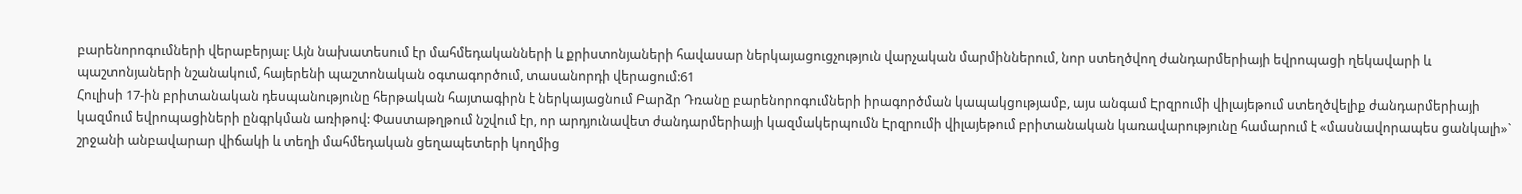բարենորոգումների վերաբերյալ: Այն նախատեսում էր մահմեդականների և քրիստոնյաների հավասար ներկայացուցչություն վարչական մարմիններում, նոր ստեղծվող ժանդարմերիայի եվրոպացի ղեկավարի և պաշտոնյաների նշանակում, հայերենի պաշտոնական օգտագործում, տասանորդի վերացում:61
Հուլիսի 17-ին բրիտանական դեսպանությունը հերթական հայտագիրն է ներկայացնում Բարձր Դռանը բարենորոգումների իրագործման կապակցությամբ, այս անգամ Էրզրումի վիլայեթում ստեղծվելիք ժանդարմերիայի կազմում եվրոպացիների ընգրկման առիթով: Փաստաթղթում նշվում էր, որ արդյունավետ ժանդարմերիայի կազմակերպումն Էրզրումի վիլայեթում բրիտանական կառավարությունը համարում է «մասնավորապես ցանկալի»` շրջանի անբավարար վիճակի և տեղի մահմեդական ցեղապետերի կողմից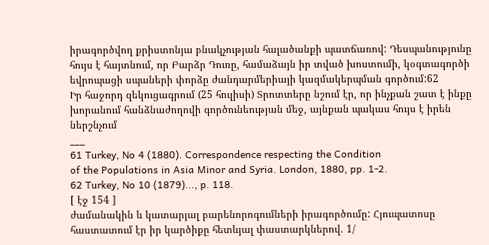իրագործվող քրիստոնյա բնակչության հալածանքի պատճառով: Դեսպանությունը հույս է հայտնում, որ Բարձր Դուռը, համաձայն իր տված խոստումի, կօգտագործի եվրոպացի սպաների փորձը ժանդարմերիայի կազմակերպման գործում:62
Իր հաջորդ զեկուցագրում (25 հուլիսի) Տրոտտերը նշում էր, որ ինչքան շատ է ինքը խորանում հանձնաժողովի գործունեության մեջ, այնքան պակաս հույս է իրեն ներշնչում
___
61 Turkey, No 4 (1880). Correspondence respecting the Condition
of the Populations in Asia Minor and Syria. London, 1880, pp. 1-2.
62 Turkey, No 10 (1879)..., p. 118.
[ էջ 154 ]
ժամանակին և կատարյալ բարենորոգումների իրագործումը: Հյուպատոսը հաստատում էր իր կարծիքը հետևյալ փաստարկներով. 1/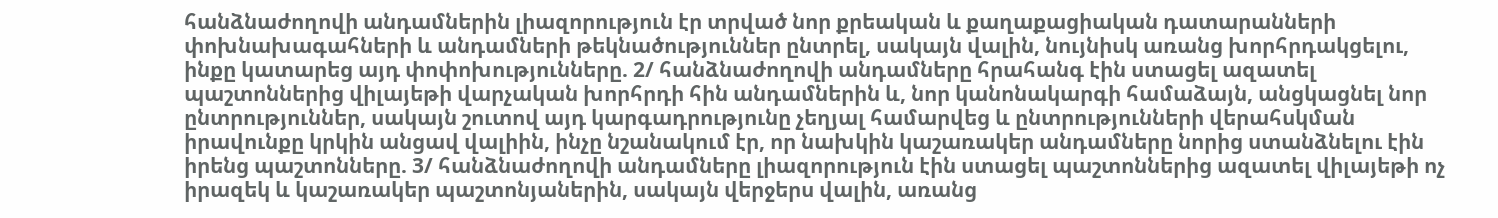հանձնաժողովի անդամներին լիազորություն էր տրված նոր քրեական և քաղաքացիական դատարանների փոխնախագահների և անդամների թեկնածություններ ընտրել, սակայն վալին, նույնիսկ առանց խորհրդակցելու, ինքը կատարեց այդ փոփոխությունները. 2/ հանձնաժողովի անդամները հրահանգ էին ստացել ազատել պաշտոններից վիլայեթի վարչական խորհրդի հին անդամներին և, նոր կանոնակարգի համաձայն, անցկացնել նոր ընտրություններ, սակայն շուտով այդ կարգադրությունը չեղյալ համարվեց և ընտրությունների վերահսկման իրավունքը կրկին անցավ վալիին, ինչը նշանակում էր, որ նախկին կաշառակեր անդամները նորից ստանձնելու էին իրենց պաշտոնները. 3/ հանձնաժողովի անդամները լիազորություն էին ստացել պաշտոններից ազատել վիլայեթի ոչ իրազեկ և կաշառակեր պաշտոնյաներին, սակայն վերջերս վալին, առանց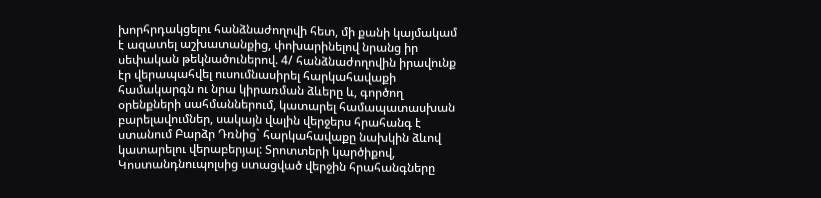խորհրդակցելու հանձնաժողովի հետ, մի քանի կայմակամ է ազատել աշխատանքից, փոխարինելով նրանց իր սեփական թեկնածուներով. 4/ հանձնաժողովին իրավունք էր վերապահվել ուսումնասիրել հարկահավաքի համակարգն ու նրա կիրառման ձևերը և, գործող օրենքների սահմաններում, կատարել համապատասխան բարելավումներ, սակայն վալին վերջերս հրահանգ է ստանում Բարձր Դռնից` հարկահավաքը նախկին ձևով կատարելու վերաբերյալ: Տրոտտերի կարծիքով, Կոստանդնուպոլսից ստացված վերջին հրահանգները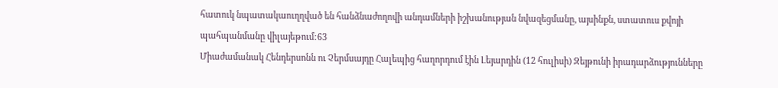հատուկ նպատակաուղղված են հանձնաժողովի անդամների իշխանության նվազեցմանը, այսինքն, ստատուս քվոյի պահպանմանը վիլայեթում:63
Միաժամանակ Հենդերսոնն ու Չերմսայդը Հալեպից հաղորդում էին Լեյարդին (12 հուլիսի) Զեյթունի իրադարձությունները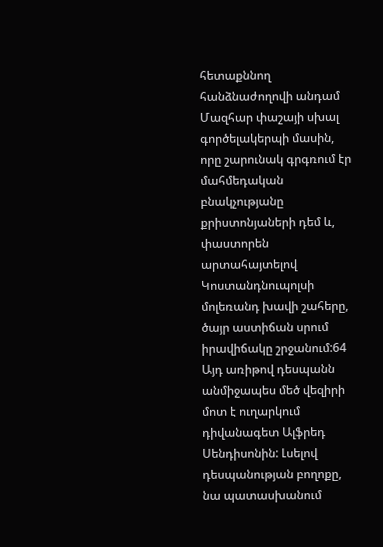հետաքննող հանձնաժողովի անդամ Մազհար փաշայի սխալ գործելակերպի մասին, որը շարունակ գրգռում էր մահմեդական բնակչությանը քրիստոնյաների դեմ և, փաստորեն արտահայտելով Կոստանդնուպոլսի մոլեռանդ խավի շահերը, ծայր աստիճան սրում իրավիճակը շրջանում:64 Այդ առիթով դեսպանն անմիջապես մեծ վեզիրի մոտ է ուղարկում դիվանագետ Ալֆրեդ Սենդիսոնին: Լսելով դեսպանության բողոքը, նա պատասխանում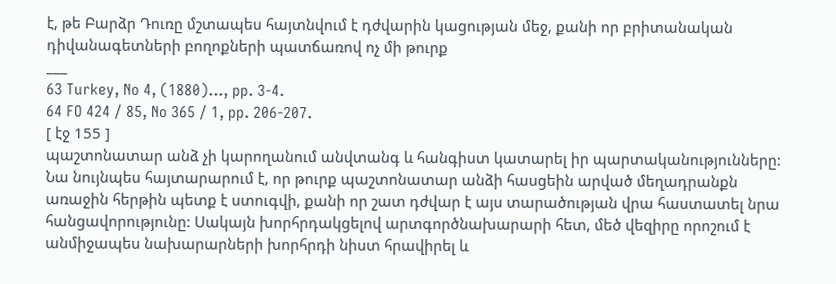է, թե Բարձր Դուռը մշտապես հայտնվում է դժվարին կացության մեջ, քանի որ բրիտանական դիվանագետների բողոքների պատճառով ոչ մի թուրք
___
63 Turkey, No 4, (1880)..., pp. 3-4.
64 FO 424 / 85, No 365 / 1, pp. 206-207.
[ էջ 155 ]
պաշտոնատար անձ չի կարողանում անվտանգ և հանգիստ կատարել իր պարտականությունները: Նա նույնպես հայտարարում է, որ թուրք պաշտոնատար անձի հասցեին արված մեղադրանքն առաջին հերթին պետք է ստուգվի, քանի որ շատ դժվար է այս տարածության վրա հաստատել նրա հանցավորությունը: Սակայն խորհրդակցելով արտգործնախարարի հետ, մեծ վեզիրը որոշում է անմիջապես նախարարների խորհրդի նիստ հրավիրել և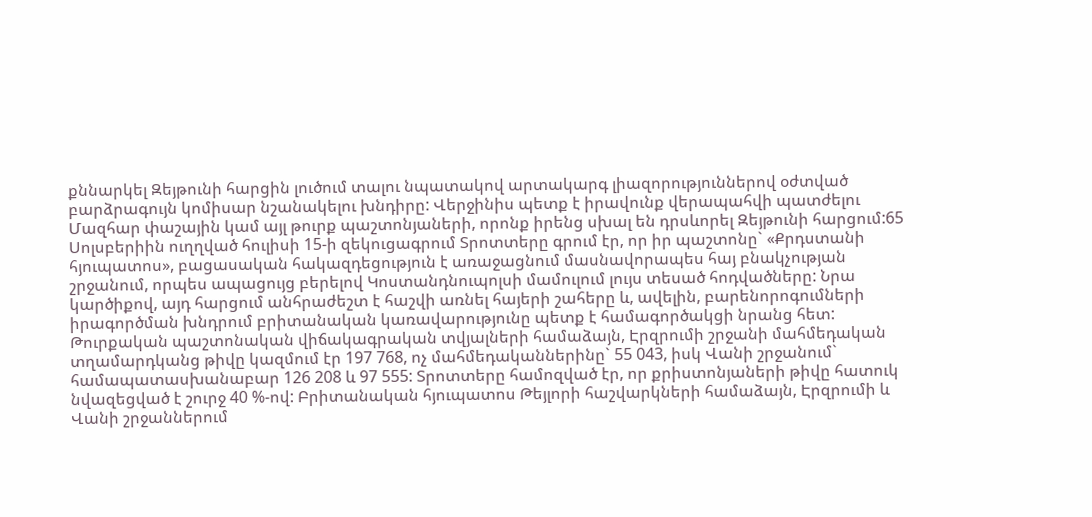քննարկել Զեյթունի հարցին լուծում տալու նպատակով արտակարգ լիազորություններով օժտված բարձրագույն կոմիսար նշանակելու խնդիրը: Վերջինիս պետք է իրավունք վերապահվի պատժելու Մազհար փաշային կամ այլ թուրք պաշտոնյաների, որոնք իրենց սխալ են դրսևորել Զեյթունի հարցում:65
Սոլսբերիին ուղղված հուլիսի 15-ի զեկուցագրում Տրոտտերը գրում էր, որ իր պաշտոնը` «Քրդստանի հյուպատոս», բացասական հակազդեցություն է առաջացնում մասնավորապես հայ բնակչության շրջանում, որպես ապացույց բերելով Կոստանդնուպոլսի մամուլում լույս տեսած հոդվածները: Նրա կարծիքով, այդ հարցում անհրաժեշտ է հաշվի առնել հայերի շահերը և, ավելին, բարենորոգումների իրագործման խնդրում բրիտանական կառավարությունը պետք է համագործակցի նրանց հետ: Թուրքական պաշտոնական վիճակագրական տվյալների համաձայն, Էրզրումի շրջանի մահմեդական տղամարդկանց թիվը կազմում էր 197 768, ոչ մահմեդականներինը` 55 043, իսկ Վանի շրջանում` համապատասխանաբար 126 208 և 97 555: Տրոտտերը համոզված էր, որ քրիստոնյաների թիվը հատուկ նվազեցված է շուրջ 40 %-ով: Բրիտանական հյուպատոս Թեյլորի հաշվարկների համաձայն, Էրզրումի և Վանի շրջաններում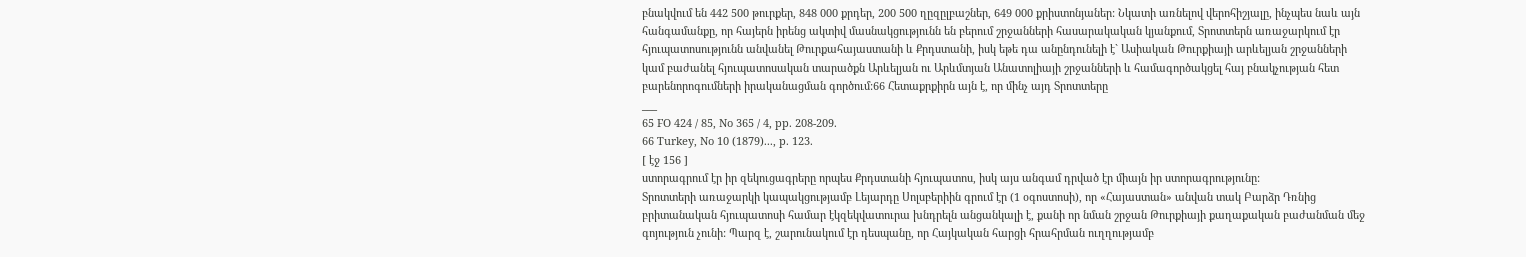բնակվում են 442 500 թուրքեր, 848 000 քրդեր, 200 500 ղըզըլբաշներ, 649 000 քրիստոնյաներ: Նկատի առնելով վերոհիշյալը, ինչպես նաև այն հանգամանքը, որ հայերն իրենց ակտիվ մասնակցությունն են բերում շրջանների հասարակական կյանքում, Տրոտտերն առաջարկում էր հյուպատոսությունն անվանել Թուրքահայաստանի և Քրդստանի, իսկ եթե դա անընդունելի է` Ասիական Թուրքիայի արևելյան շրջանների կամ բաժանել հյուպատոսական տարածքն Արևելյան ու Արևմտյան Անատոլիայի շրջանների և համագործակցել հայ բնակչության հետ բարենորոգումների իրականացման գործում:66 Հետաքրքիրն այն է, որ մինչ այդ Տրոտտերը
___
65 FO 424 / 85, No 365 / 4, pp. 208-209.
66 Turkey, No 10 (1879)..., p. 123.
[ էջ 156 ]
ստորագրում էր իր զեկուցագրերը որպես Քրդստանի հյուպատոս, իսկ այս անգամ դրված էր միայն իր ստորագրությունը:
Տրոտտերի առաջարկի կապակցությամբ Լեյարդը Սոլսբերիին գրում էր (1 օգոստոսի), որ «Հայաստան» անվան տակ Բարձր Դռնից բրիտանական հյուպատոսի համար էկզեկվատուրա խնդրելն անցանկալի է, քանի որ նման շրջան Թուրքիայի քաղաքական բաժանման մեջ գոյություն չունի: Պարզ է, շարունակում էր դեսպանը, որ Հայկական հարցի հրահրման ուղղությամբ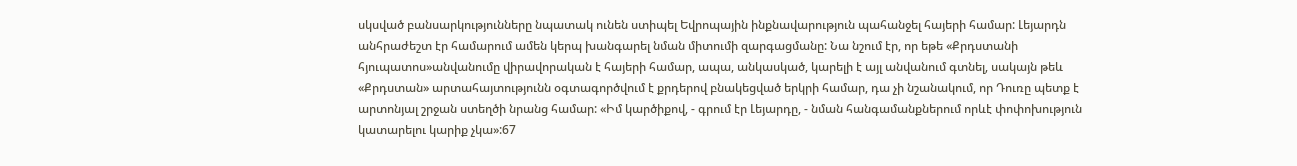սկսված բանսարկությունները նպատակ ունեն ստիպել Եվրոպային ինքնավարություն պահանջել հայերի համար: Լեյարդն անհրաժեշտ էր համարում ամեն կերպ խանգարել նման միտումի զարգացմանը: Նա նշում էր, որ եթե «Քրդստանի հյուպատոս»անվանումը վիրավորական է հայերի համար, ապա, անկասկած, կարելի է այլ անվանում գտնել, սակայն թեև «Քրդստան» արտահայտությունն օգտագործվում է քրդերով բնակեցված երկրի համար, դա չի նշանակում, որ Դուռը պետք է արտոնյալ շրջան ստեղծի նրանց համար: «Իմ կարծիքով, - գրում էր Լեյարդը, - նման հանգամանքներում որևէ փոփոխություն կատարելու կարիք չկա»:67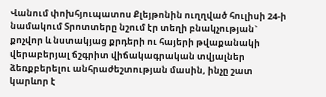Վանում փոխհյուպատոս Քլեյթոնին ուղղված հուլիսի 24-ի նամակում Տրոտտերը նշում էր տեղի բնակչության` քոչվոր և նստակյաց քրդերի ու հայերի թվաքանակի վերաբերյալ ճշգրիտ վիճակագրական տվյալներ ձեռքբերելու անհրաժեշտության մասին, ինչը շատ կարևոր է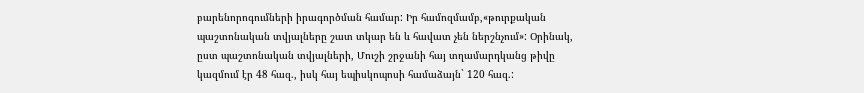բարենորոգումների իրագործման համար: Իր համոզմամբ,«թուրքական պաշտոնական տվյալները շատ տկար են և հավատ չեն ներշնչում»: Օրինակ, ըստ պաշտոնական տվյալների, Մուշի շրջանի հայ տղամարդկանց թիվը կազմում էր 48 հազ., իսկ հայ եպիսկոպոսի համաձայն` 120 հազ.: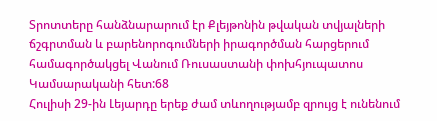Տրոտտերը հանձնարարում էր Քլեյթոնին թվական տվյալների ճշգրտման և բարենորոգումների իրագործման հարցերում համագործակցել Վանում Ռուսաստանի փոխհյուպատոս Կամսարականի հետ:68
Հուլիսի 29-ին Լեյարդը երեք ժամ տևողությամբ զրույց է ունենում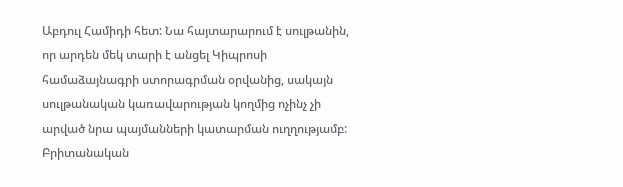Աբդուլ Համիդի հետ: Նա հայտարարում է սուլթանին, որ արդեն մեկ տարի է անցել Կիպրոսի համաձայնագրի ստորագրման օրվանից, սակայն սուլթանական կառավարության կողմից ոչինչ չի արված նրա պայմանների կատարման ուղղությամբ: Բրիտանական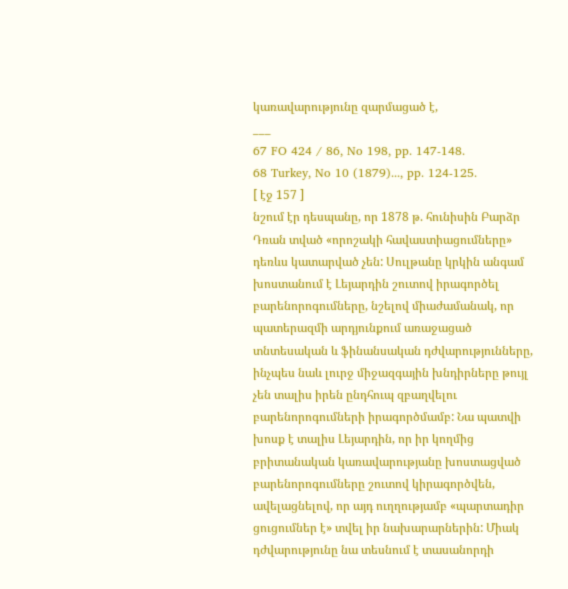կառավարությունը զարմացած է,
___
67 FO 424 / 86, No 198, pp. 147-148.
68 Turkey, No 10 (1879)..., pp. 124-125.
[ էջ 157 ]
նշում էր դեսպանը, որ 1878 թ. հունիսին Բարձր Դռան տված «որոշակի հավաստիացումները» դեռևս կատարված չեն: Սուլթանը կրկին անգամ խոստանում է Լեյարդին շուտով իրագործել բարենորոգումները, նշելով միաժամանակ, որ պատերազմի արդյունքում առաջացած տնտեսական և ֆինանսական դժվարությունները, ինչպես նաև լուրջ միջազգային խնդիրները թույլ չեն տալիս իրեն ընդհուպ զբաղվելու բարենորոգումների իրագործմամբ: Նա պատվի խոսք է տալիս Լեյարդին, որ իր կողմից բրիտանական կառավարությանը խոստացված բարենորոգումները շուտով կիրագործվեն, ավելացնելով, որ այդ ուղղությամբ «պարտադիր ցուցումներ է» տվել իր նախարարներին: Միակ դժվարությունը նա տեսնում է տասանորդի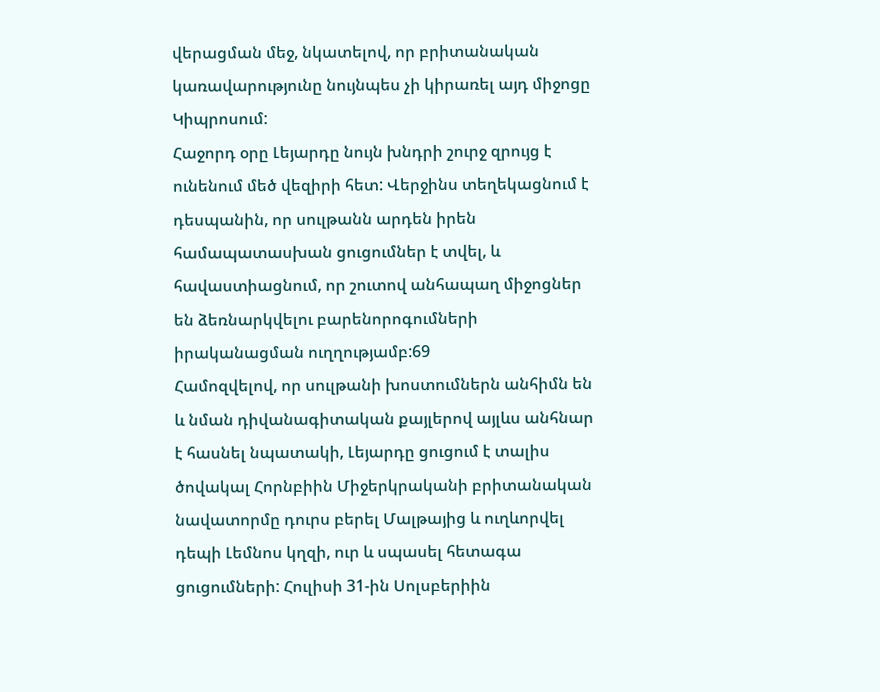վերացման մեջ, նկատելով, որ բրիտանական կառավարությունը նույնպես չի կիրառել այդ միջոցը Կիպրոսում:
Հաջորդ օրը Լեյարդը նույն խնդրի շուրջ զրույց է ունենում մեծ վեզիրի հետ: Վերջինս տեղեկացնում է դեսպանին, որ սուլթանն արդեն իրեն համապատասխան ցուցումներ է տվել, և հավաստիացնում, որ շուտով անհապաղ միջոցներ են ձեռնարկվելու բարենորոգումների իրականացման ուղղությամբ:69
Համոզվելով, որ սուլթանի խոստումներն անհիմն են և նման դիվանագիտական քայլերով այլևս անհնար է հասնել նպատակի, Լեյարդը ցուցում է տալիս ծովակալ Հորնբիին Միջերկրականի բրիտանական նավատորմը դուրս բերել Մալթայից և ուղևորվել դեպի Լեմնոս կղզի, ուր և սպասել հետագա ցուցումների: Հուլիսի 31-ին Սոլսբերիին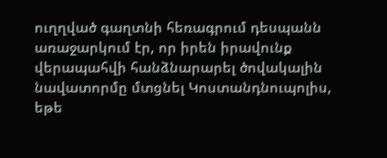ուղղված գաղտնի հեռագրում դեսպանն առաջարկում էր, որ իրեն իրավունք վերապահվի հանձնարարել ծովակալին նավատորմը մտցնել Կոստանդնուպոլիս, եթե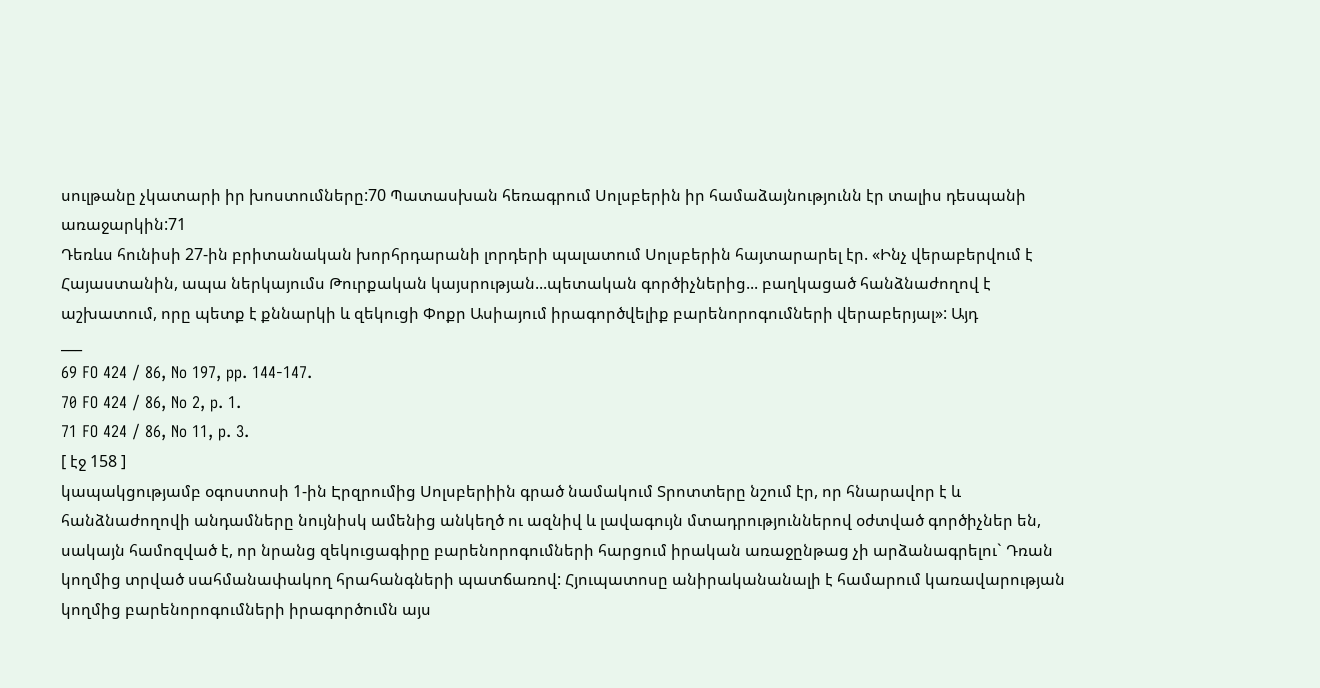սուլթանը չկատարի իր խոստումները:70 Պատասխան հեռագրում Սոլսբերին իր համաձայնությունն էր տալիս դեսպանի առաջարկին:71
Դեռևս հունիսի 27-ին բրիտանական խորհրդարանի լորդերի պալատում Սոլսբերին հայտարարել էր. «Ինչ վերաբերվում է Հայաստանին, ապա ներկայումս Թուրքական կայսրության...պետական գործիչներից... բաղկացած հանձնաժողով է աշխատում, որը պետք է քննարկի և զեկուցի Փոքր Ասիայում իրագործվելիք բարենորոգումների վերաբերյալ»: Այդ
___
69 FO 424 / 86, No 197, pp. 144-147.
70 FO 424 / 86, No 2, p. 1.
71 FO 424 / 86, No 11, p. 3.
[ էջ 158 ]
կապակցությամբ օգոստոսի 1-ին Էրզրումից Սոլսբերիին գրած նամակում Տրոտտերը նշում էր, որ հնարավոր է և հանձնաժողովի անդամները նույնիսկ ամենից անկեղծ ու ազնիվ և լավագույն մտադրություններով օժտված գործիչներ են, սակայն համոզված է, որ նրանց զեկուցագիրը բարենորոգումների հարցում իրական առաջընթաց չի արձանագրելու` Դռան կողմից տրված սահմանափակող հրահանգների պատճառով: Հյուպատոսը անիրականանալի է համարում կառավարության կողմից բարենորոգումների իրագործումն այս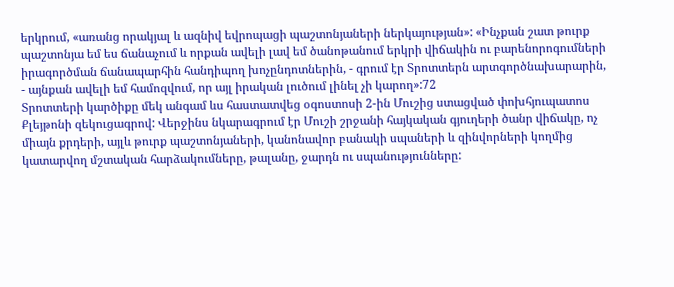երկրում, «առանց որակյալ և ազնիվ եվրոպացի պաշտոնյաների ներկայության»: «Ինչքան շատ թուրք պաշտոնյա եմ ես ճանաչում և որքան ավելի լավ եմ ծանոթանում երկրի վիճակին ու բարենորոգումների իրագործման ճանապարհին հանդիպող խոչընդոտներին, - գրում էր Տրոտտերն արտգործնախարարին, - այնքան ավելի եմ համոզվում, որ այլ իրական լուծում լինել չի կարող»:72
Տրոտտերի կարծիքը մեկ անգամ ևս հաստատվեց օգոստոսի 2-ին Մուշից ստացված փոխհյուպատոս Քլեյթոնի զեկուցագրով: Վերջինս նկարագրում էր Մուշի շրջանի հայկական գյուղերի ծանր վիճակը, ոչ միայն քրդերի, այլև թուրք պաշտոնյաների, կանոնավոր բանակի սպաների և զինվորների կողմից կատարվող մշտական հարձակումները, թալանը, ջարդն ու սպանությունները: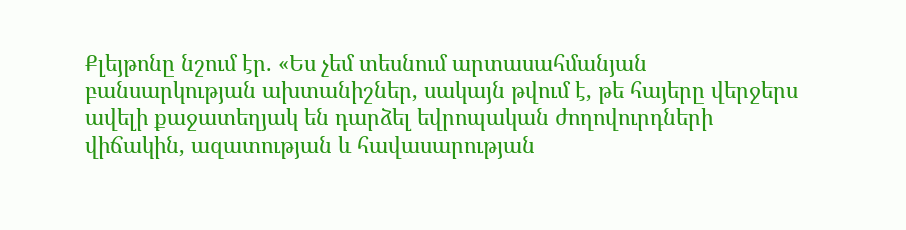Քլեյթոնը նշում էր. «Ես չեմ տեսնում արտասահմանյան բանսարկության ախտանիշներ, սակայն թվում է, թե հայերը վերջերս ավելի քաջատեղյակ են դարձել եվրոպական ժողովուրդների վիճակին, ազատության և հավասարության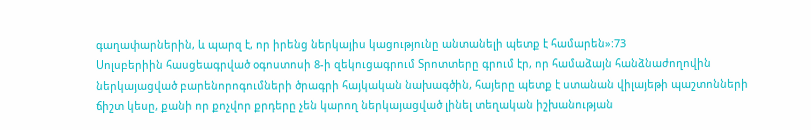գաղափարներին, և պարզ է, որ իրենց ներկայիս կացությունը անտանելի պետք է համարեն»:73
Սոլսբերիին հասցեագրված օգոստոսի 8-ի զեկուցագրում Տրոտտերը գրում էր, որ համաձայն հանձնաժողովին ներկայացված բարենորոգումների ծրագրի հայկական նախագծին, հայերը պետք է ստանան վիլայեթի պաշտոնների ճիշտ կեսը, քանի որ քոչվոր քրդերը չեն կարող ներկայացված լինել տեղական իշխանության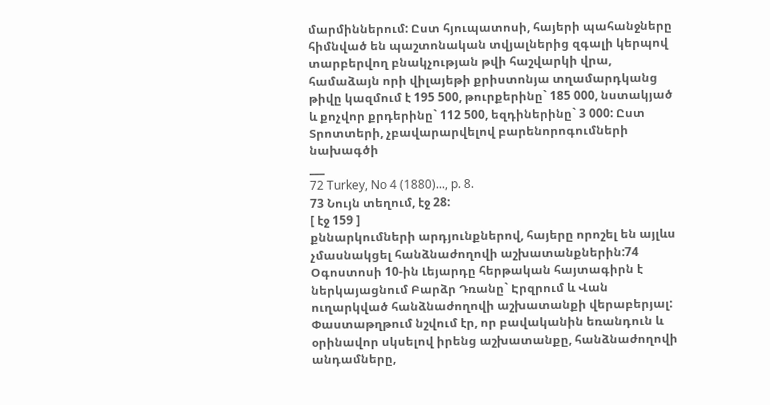մարմիններում: Ըստ հյուպատոսի, հայերի պահանջները հիմնված են պաշտոնական տվյալներից զգալի կերպով տարբերվող բնակչության թվի հաշվարկի վրա, համաձայն որի վիլայեթի քրիստոնյա տղամարդկանց թիվը կազմում է 195 500, թուրքերինը` 185 000, նստակյած և քոչվոր քրդերինը` 112 500, եզդիներինը` 3 000: Ըստ Տրոտտերի, չբավարարվելով բարենորոգումների նախագծի
___
72 Turkey, No 4 (1880)..., p. 8.
73 Նույն տեղում, էջ 28:
[ էջ 159 ]
քննարկումների արդյունքներով, հայերը որոշել են այլևս չմասնակցել հանձնաժողովի աշխատանքներին:74
Օգոստոսի 10-ին Լեյարդը հերթական հայտագիրն է ներկայացնում Բարձր Դռանը` Էրզրում և Վան ուղարկված հանձնաժողովի աշխատանքի վերաբերյալ: Փաստաթղթում նշվում էր, որ բավականին եռանդուն և օրինավոր սկսելով իրենց աշխատանքը, հանձնաժողովի անդամները,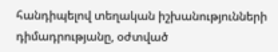հանդիպելով տեղական իշխանությունների դիմադրությանը, օժտված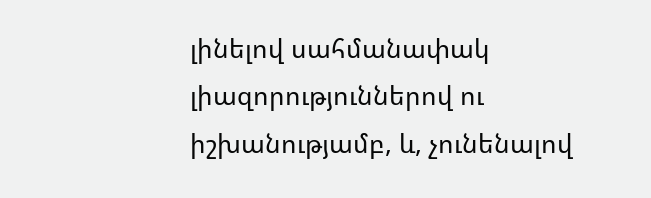լինելով սահմանափակ լիազորություններով ու իշխանությամբ, և, չունենալով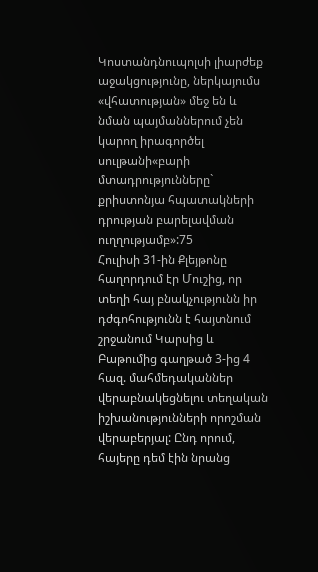Կոստանդնուպոլսի լիարժեք աջակցությունը, ներկայումս «վհատության» մեջ են և նման պայմաններում չեն կարող իրագործել սուլթանի«բարի մտադրությունները` քրիստոնյա հպատակների դրության բարելավման ուղղությամբ»:75
Հուլիսի 31-ին Քլեյթոնը հաղորդում էր Մուշից, որ տեղի հայ բնակչությունն իր դժգոհությունն է հայտնում շրջանում Կարսից և Բաթումից գաղթած 3-ից 4 հազ. մահմեդականներ վերաբնակեցնելու տեղական իշխանությունների որոշման վերաբերյալ: Ընդ որում, հայերը դեմ էին նրանց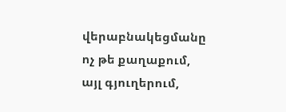վերաբնակեցմանը ոչ թե քաղաքում, այլ գյուղերում,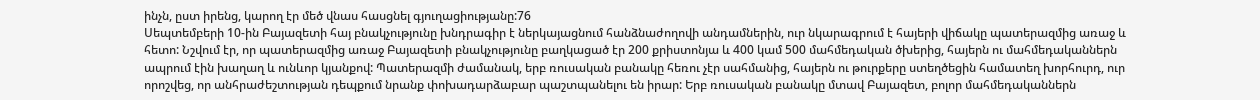ինչն, ըստ իրենց, կարող էր մեծ վնաս հասցնել գյուղացիությանը:76
Սեպտեմբերի 10-ին Բայազետի հայ բնակչությունը խնդրագիր է ներկայացնում հանձնաժողովի անդամներին, ուր նկարագրում է հայերի վիճակը պատերազմից առաջ և հետո: Նշվում էր, որ պատերազմից առաջ Բայազետի բնակչությունը բաղկացած էր 200 քրիստոնյա և 400 կամ 500 մահմեդական ծխերից, հայերն ու մահմեդականներն ապրում էին խաղաղ և ունևոր կյանքով: Պատերազմի ժամանակ, երբ ռուսական բանակը հեռու չէր սահմանից, հայերն ու թուրքերը ստեղծեցին համատեղ խորհուրդ, ուր որոշվեց, որ անհրաժեշտության դեպքում նրանք փոխադարձաբար պաշտպանելու են իրար: Երբ ռուսական բանակը մտավ Բայազետ, բոլոր մահմեդականներն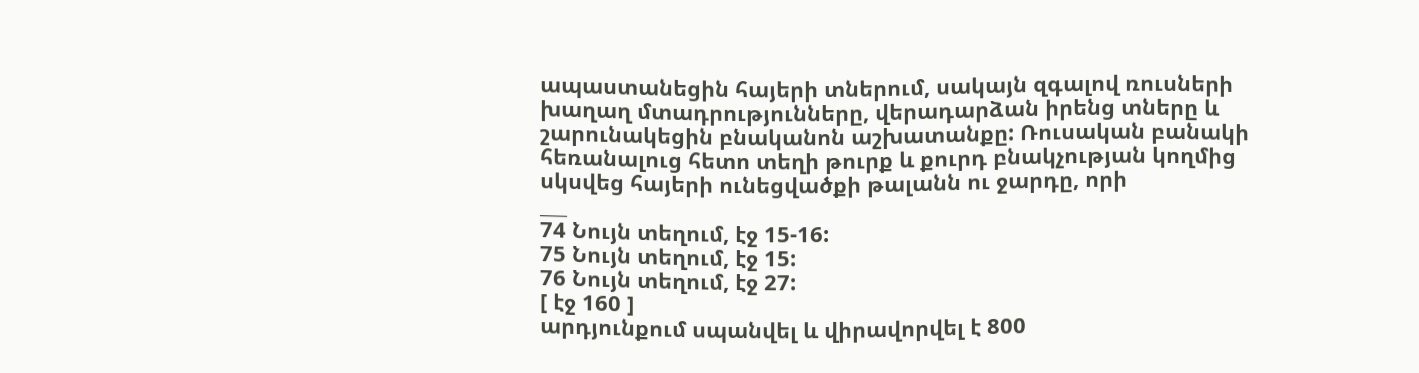ապաստանեցին հայերի տներում, սակայն զգալով ռուսների խաղաղ մտադրությունները, վերադարձան իրենց տները և շարունակեցին բնականոն աշխատանքը: Ռուսական բանակի հեռանալուց հետո տեղի թուրք և քուրդ բնակչության կողմից սկսվեց հայերի ունեցվածքի թալանն ու ջարդը, որի
___
74 Նույն տեղում, էջ 15-16:
75 Նույն տեղում, էջ 15:
76 Նույն տեղում, էջ 27:
[ էջ 160 ]
արդյունքում սպանվել և վիրավորվել է 800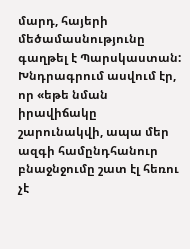մարդ, հայերի մեծամասնությունը գաղթել է Պարսկաստան: Խնդրագրում ասվում էր, որ «եթե նման իրավիճակը շարունակվի, ապա մեր ազգի համընդհանուր բնաջնջումը շատ էլ հեռու չէ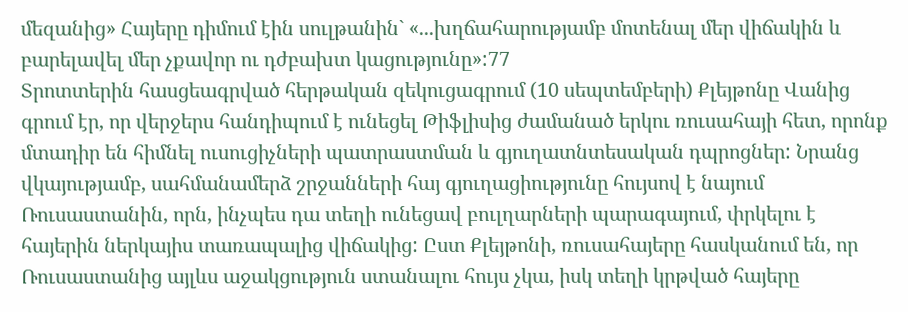մեզանից» Հայերը դիմում էին սուլթանին` «...խղճահարությամբ մոտենալ մեր վիճակին և բարելավել մեր չքավոր ու դժբախտ կացությունը»:77
Տրոտտերին հասցեագրված հերթական զեկուցագրում (10 սեպտեմբերի) Քլեյթոնը Վանից գրում էր, որ վերջերս հանդիպում է ունեցել Թիֆլիսից ժամանած երկու ռուսահայի հետ, որոնք մտադիր են հիմնել ուսուցիչների պատրաստման և գյուղատնտեսական դպրոցներ: Նրանց վկայությամբ, սահմանամերձ շրջանների հայ գյուղացիությունը հույսով է նայում Ռուսաստանին, որն, ինչպես դա տեղի ունեցավ բուլղարների պարագայում, փրկելու է հայերին ներկայիս տառապալից վիճակից: Ըստ Քլեյթոնի, ռուսահայերը հասկանում են, որ Ռուսաստանից այլևս աջակցություն ստանալու հույս չկա, իսկ տեղի կրթված հայերը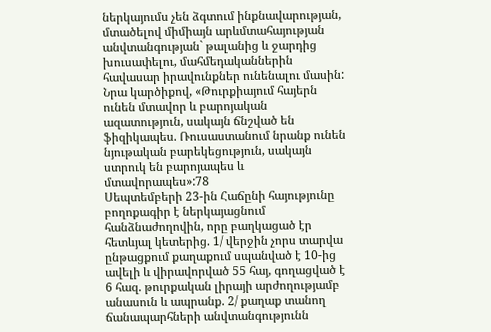ներկայումս չեն ձգտում ինքնավարության, մտածելով միմիայն արևմտահայության անվտանգության` թալանից և ջարդից խուսափելու, մահմեդականներին հավասար իրավունքներ ունենալու մասին: Նրա կարծիքով, «Թուրքիայում հայերն ունեն մտավոր և բարոյական ազատություն, սակայն ճնշված են ֆիզիկապես. Ռուսաստանում նրանք ունեն նյութական բարեկեցություն, սակայն ստրուկ են բարոյապես և մտավորապես»:78
Սեպտեմբերի 23-ին Հաճընի հայությունը բողոքագիր է ներկայացնում հանձնաժողովին, որը բաղկացած էր հետևյալ կետերից. 1/ վերջին չորս տարվա ընթացքում քաղաքում սպանված է 10-ից ավելի և վիրավորված 55 հայ, գողացված է 6 հազ. թուրքական լիրայի արժողությամբ անասուն և ապրանք. 2/ քաղաք տանող ճանապարհների անվտանգությունն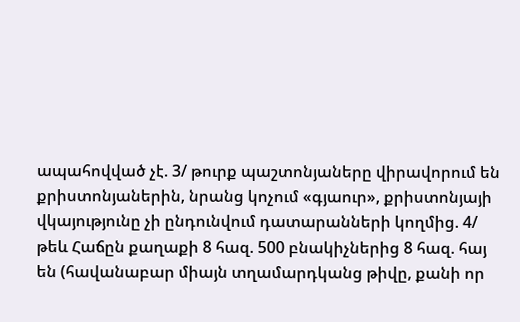ապահովված չէ. 3/ թուրք պաշտոնյաները վիրավորում են քրիստոնյաներին, նրանց կոչում «գյաուր», քրիստոնյայի վկայությունը չի ընդունվում դատարանների կողմից. 4/ թեև Հաճըն քաղաքի 8 հազ. 500 բնակիչներից 8 հազ. հայ են (հավանաբար միայն տղամարդկանց թիվը, քանի որ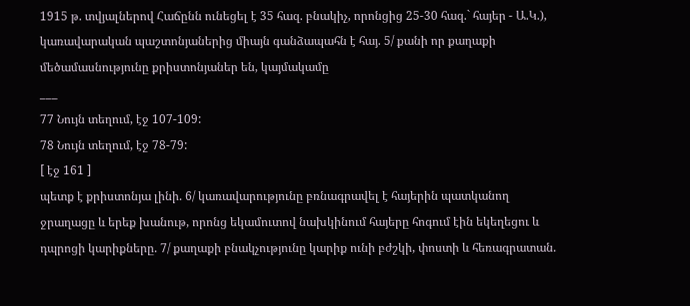1915 թ. տվյալներով Հաճընն ունեցել է 35 հազ. բնակիչ, որոնցից 25-30 հազ.` հայեր - Ա.Կ.), կառավարական պաշտոնյաներից միայն գանձապահն է հայ. 5/ քանի որ քաղաքի մեծամասնությունը քրիստոնյաներ են, կայմակամը
___
77 Նույն տեղում, էջ 107-109:
78 Նույն տեղում, էջ 78-79:
[ էջ 161 ]
պետք է քրիստոնյա լինի. 6/ կառավարությունը բռնագրավել է հայերին պատկանող ջրաղացը և երեք խանութ, որոնց եկամուտով նախկինում հայերը հոգում էին եկեղեցու և դպրոցի կարիքները. 7/ քաղաքի բնակչությունը կարիք ունի բժշկի, փոստի և հեռագրատան.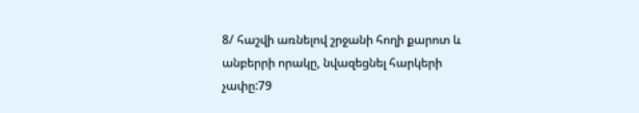8/ հաշվի առնելով շրջանի հողի քարոտ և անբերրի որակը, նվազեցնել հարկերի չափը:79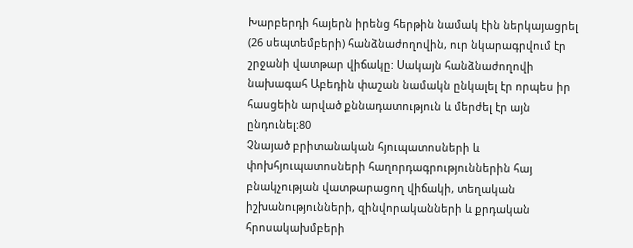Խարբերդի հայերն իրենց հերթին նամակ էին ներկայացրել (26 սեպտեմբերի) հանձնաժողովին, ուր նկարագրվում էր շրջանի վատթար վիճակը: Սակայն հանձնաժողովի նախագահ Աբեդին փաշան նամակն ընկալել էր որպես իր հասցեին արված քննադատություն և մերժել էր այն ընդունել:80
Չնայած բրիտանական հյուպատոսների և փոխհյուպատոսների հաղորդագրություններին հայ բնակչության վատթարացող վիճակի, տեղական իշխանությունների, զինվորականների և քրդական հրոսակախմբերի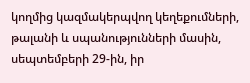կողմից կազմակերպվող կեղեքումների, թալանի և սպանությունների մասին, սեպտեմբերի 29-ին, իր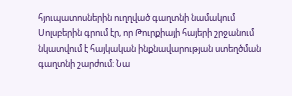հյուպատոսներին ուղղված գաղտնի նամակում Սոլսբերին գրում էր, որ Թուրքիայի հայերի շրջանում նկատվում է հայկական ինքնավարության ստեղծման գաղտնի շարժում: Նա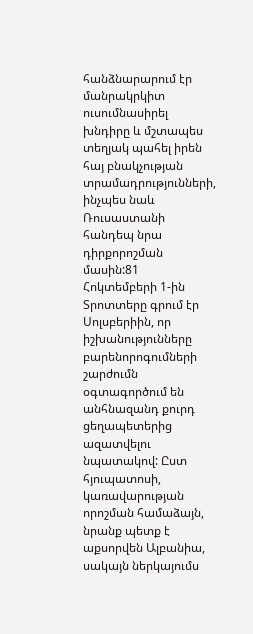հանձնարարում էր մանրակրկիտ ուսումնասիրել խնդիրը և մշտապես տեղյակ պահել իրեն հայ բնակչության տրամադրությունների, ինչպես նաև Ռուսաստանի հանդեպ նրա դիրքորոշման մասին:81
Հոկտեմբերի 1-ին Տրոտտերը գրում էր Սոլսբերիին, որ իշխանությունները բարենորոգումների շարժումն օգտագործում են անհնազանդ քուրդ ցեղապետերից ազատվելու նպատակով: Ըստ հյուպատոսի, կառավարության որոշման համաձայն, նրանք պետք է աքսորվեն Ալբանիա, սակայն ներկայումս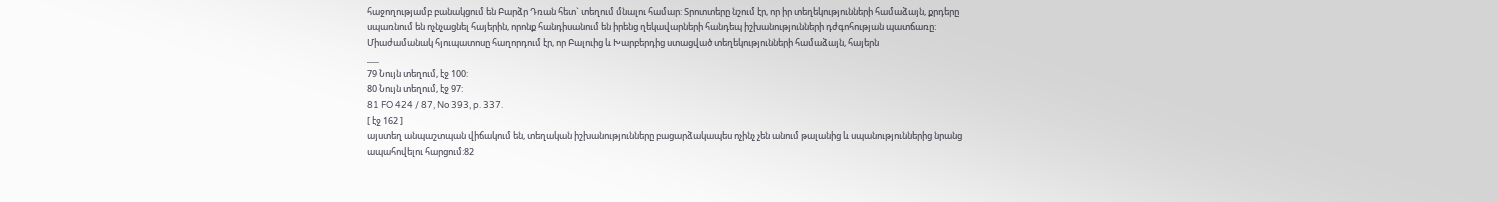հաջողությամբ բանակցում են Բարձր Դռան հետ` տեղում մնալու համար: Տրոտտերը նշում էր, որ իր տեղեկությունների համաձայն, քրդերը սպառնում են ոչնչացնել հայերին, որոնք հանդիսանում են իրենց ղեկավարների հանդեպ իշխանությունների դժգոհության պատճառը: Միաժամանակ հյուպատոսը հաղորդում էր, որ Բալուից և Խարբերդից ստացված տեղեկությունների համաձայն, հայերն
___
79 Նույն տեղում, էջ 100:
80 Նույն տեղում, էջ 97:
81 FO 424 / 87, No 393, p. 337.
[ էջ 162 ]
այստեղ անպաշտպան վիճակում են, տեղական իշխանությունները բացարձակապես ոչինչ չեն անում թալանից և սպանություններից նրանց ապահովելու հարցում:82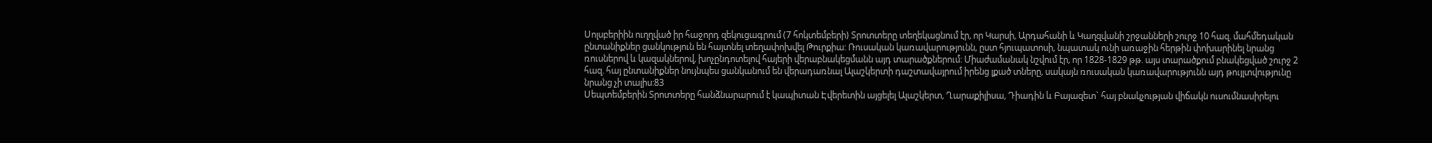Սոլսբերիին ուղղված իր հաջորդ զեկուցագրում (7 հոկտեմբերի) Տրոտտերը տեղեկացնում էր, որ Կարսի, Արդահանի և Կաղզվանի շրջանների շուրջ 10 հազ. մահմեդական ընտանիքներ ցանկություն են հայտնել տեղափոխվել Թուրքիա: Ռուսական կառավարությունն, ըստ հյուպատոսի, նպատակ ունի առաջին հերթին փոխարինել նրանց ռուսներով և կազակներով, խոչընդոտելով հայերի վերաբնակեցմանն այդ տարածքներում: Միաժամանակ նշվում էր, որ 1828-1829 թթ. այս տարածքում բնակեցված շուրջ 2 հազ. հայ ընտանիքներ նույնպես ցանկանում են վերադառնալ Ալաշկերտի դաշտավայրում իրենց լքած տները, սակայն ռուսական կառավարությունն այդ թույլտվությունը նրանց չի տալիս:83
Սեպտեմբերին Տրոտտերը հանձնարարում է կապիտան Էվերետին այցելել Ալաշկերտ, Ղարաքիլիսա, Դիադին և Բայազետ` հայ բնակչության վիճակն ուսումնասիրելու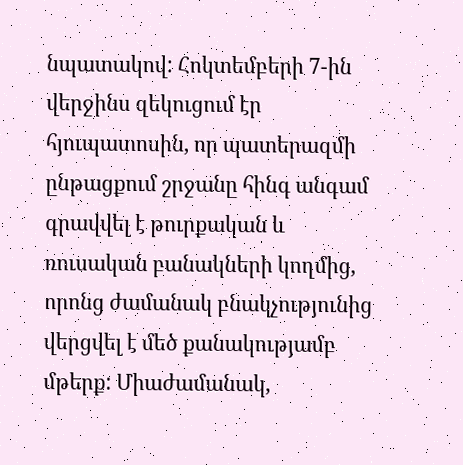նպատակով: Հոկտեմբերի 7-ին վերջինս զեկուցում էր հյուպատոսին, որ պատերազմի ընթացքում շրջանը հինգ անգամ գրավվել է թուրքական և ռուսական բանակների կողմից, որոնց ժամանակ բնակչությունից վերցվել է մեծ քանակությամբ մթերք: Միաժամանակ,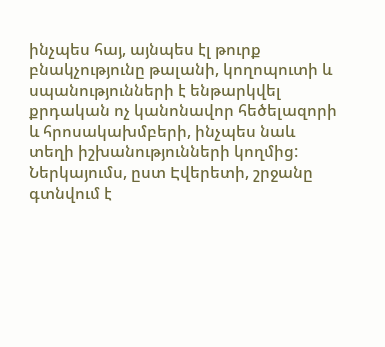ինչպես հայ, այնպես էլ թուրք բնակչությունը թալանի, կողոպուտի և սպանությունների է ենթարկվել քրդական ոչ կանոնավոր հեծելազորի և հրոսակախմբերի, ինչպես նաև տեղի իշխանությունների կողմից: Ներկայումս, ըստ Էվերետի, շրջանը գտնվում է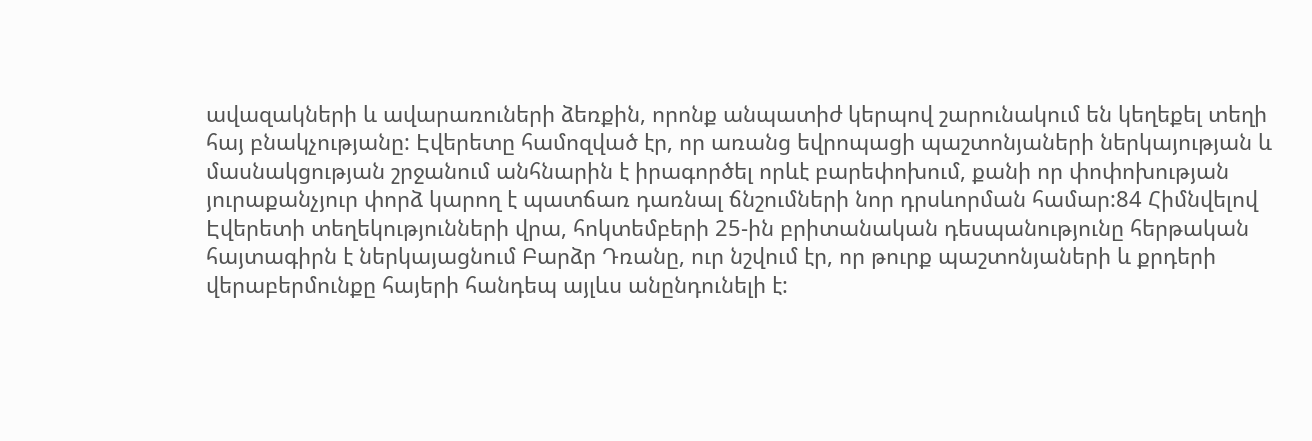ավազակների և ավարառուների ձեռքին, որոնք անպատիժ կերպով շարունակում են կեղեքել տեղի հայ բնակչությանը: Էվերետը համոզված էր, որ առանց եվրոպացի պաշտոնյաների ներկայության և մասնակցության շրջանում անհնարին է իրագործել որևէ բարեփոխում, քանի որ փոփոխության յուրաքանչյուր փորձ կարող է պատճառ դառնալ ճնշումների նոր դրսևորման համար:84 Հիմնվելով Էվերետի տեղեկությունների վրա, հոկտեմբերի 25-ին բրիտանական դեսպանությունը հերթական հայտագիրն է ներկայացնում Բարձր Դռանը, ուր նշվում էր, որ թուրք պաշտոնյաների և քրդերի վերաբերմունքը հայերի հանդեպ այլևս անընդունելի է: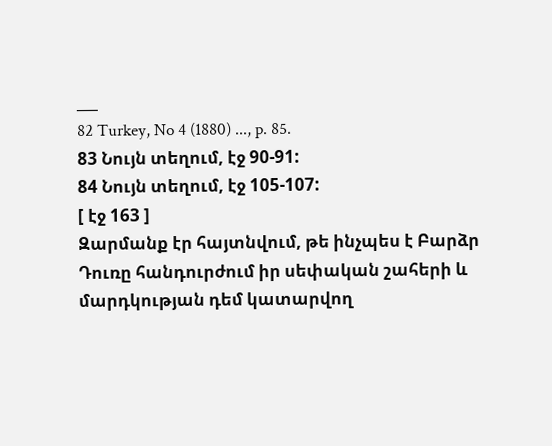___
82 Turkey, No 4 (1880) ..., p. 85.
83 Նույն տեղում, էջ 90-91:
84 Նույն տեղում, էջ 105-107:
[ էջ 163 ]
Զարմանք էր հայտնվում, թե ինչպես է Բարձր Դուռը հանդուրժում իր սեփական շահերի և մարդկության դեմ կատարվող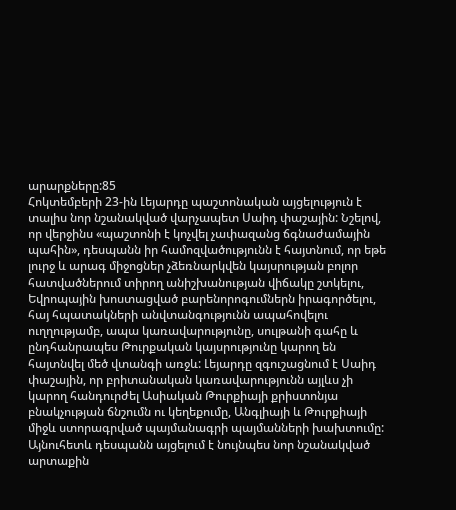արարքները:85
Հոկտեմբերի 23-ին Լեյարդը պաշտոնական այցելություն է տալիս նոր նշանակված վարչապետ Սաիդ փաշային: Նշելով, որ վերջինս «պաշտոնի է կոչվել չափազանց ճգնաժամային պահին», դեսպանն իր համոզվածությունն է հայտնում, որ եթե լուրջ և արագ միջոցներ չձեռնարկվեն կայսրության բոլոր հատվածներում տիրող անիշխանության վիճակը շտկելու, Եվրոպային խոստացված բարենորոգումներն իրագործելու, հայ հպատակների անվտանգությունն ապահովելու ուղղությամբ, ապա կառավարությունը, սուլթանի գահը և ընդհանրապես Թուրքական կայսրությունը կարող են հայտնվել մեծ վտանգի առջև: Լեյարդը զգուշացնում է Սաիդ փաշային, որ բրիտանական կառավարությունն այլևս չի կարող հանդուրժել Ասիական Թուրքիայի քրիստոնյա բնակչության ճնշումն ու կեղեքումը, Անգլիայի և Թուրքիայի միջև ստորագրված պայմանագրի պայմանների խախտումը: Այնուհետև դեսպանն այցելում է նույնպես նոր նշանակված արտաքին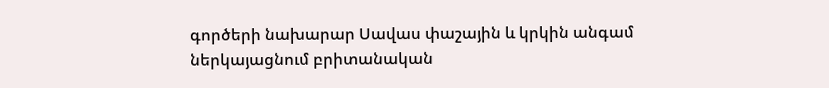գործերի նախարար Սավաս փաշային և կրկին անգամ ներկայացնում բրիտանական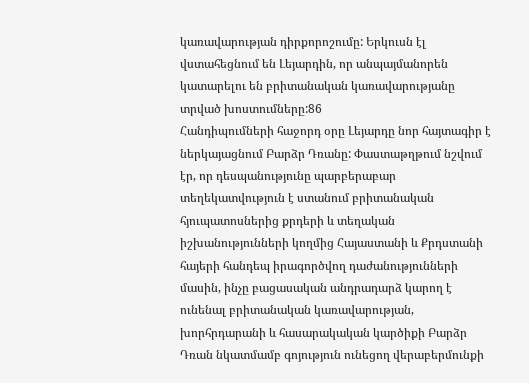կառավարության դիրքորոշումը: Երկուսն էլ վստահեցնում են Լեյարդին, որ անպայմանորեն կատարելու են բրիտանական կառավարությանը տրված խոստումները:86
Հանդիպումների հաջորդ օրը Լեյարդը նոր հայտագիր է ներկայացնում Բարձր Դռանը: Փաստաթղթում նշվում էր, որ դեսպանությունը պարբերաբար տեղեկատվություն է ստանում բրիտանական հյուպատոսներից քրդերի և տեղական իշխանությունների կողմից Հայաստանի և Քրդստանի հայերի հանդեպ իրագործվող դաժանությունների մասին, ինչը բացասական անդրադարձ կարող է ունենալ բրիտանական կառավարության, խորհրդարանի և հասարակական կարծիքի Բարձր Դռան նկատմամբ գոյություն ունեցող վերաբերմունքի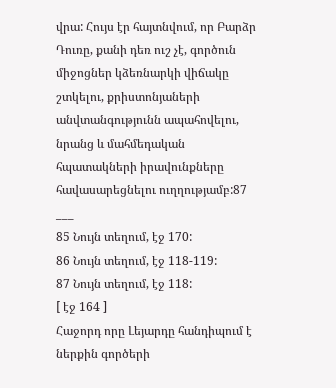վրա: Հույս էր հայտնվում, որ Բարձր Դուռը, քանի դեռ ուշ չէ, գործուն միջոցներ կձեռնարկի վիճակը շտկելու, քրիստոնյաների անվտանգությունն ապահովելու, նրանց և մահմեդական հպատակների իրավունքները հավասարեցնելու ուղղությամբ:87
___
85 Նույն տեղում, էջ 170:
86 Նույն տեղում, էջ 118-119:
87 Նույն տեղում, էջ 118:
[ էջ 164 ]
Հաջորդ որը Լեյարդը հանդիպում է ներքին գործերի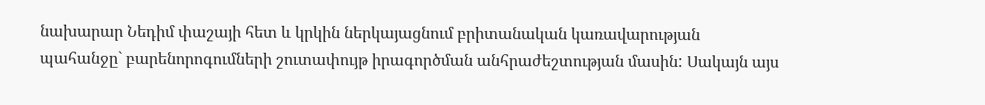նախարար Նեդիմ փաշայի հետ և կրկին ներկայացնում բրիտանական կառավարության պահանջը` բարենորոգումների շուտափույթ իրագործման անհրաժեշտության մասին: Սակայն այս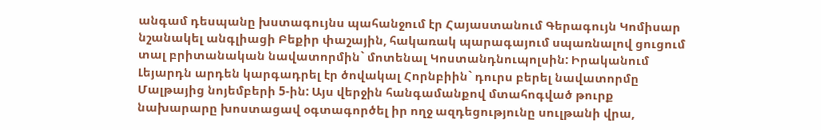անգամ դեսպանը խստագույնս պահանջում էր Հայաստանում Գերագույն Կոմիսար նշանակել անգլիացի Բեքիր փաշային, հակառակ պարագայում սպառնալով ցուցում տալ բրիտանական նավատորմին` մոտենալ Կոստանդնուպոլսին: Իրականում Լեյարդն արդեն կարգադրել էր ծովակալ Հորնբիին` դուրս բերել նավատորմը Մալթայից նոյեմբերի 5-ին: Այս վերջին հանգամանքով մտահոգված թուրք նախարարը խոստացավ օգտագործել իր ողջ ազդեցությունը սուլթանի վրա,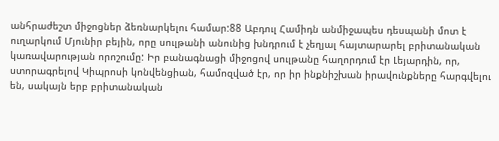անհրաժեշտ միջոցներ ձեռնարկելու համար:88 Աբդուլ Համիդն անմիջապես դեսպանի մոտ է ուղարկում Մյունիր բեյին, որը սուլթանի անունից խնդրում է չեղյալ հայտարարել բրիտանական կառավարության որոշումը: Իր բանագնացի միջոցով սուլթանը հաղորդում էր Լեյարդին, որ, ստորագրելով Կիպրոսի կոնվենցիան, համոզված էր, որ իր ինքնիշխան իրավունքները հարգվելու են, սակայն երբ բրիտանական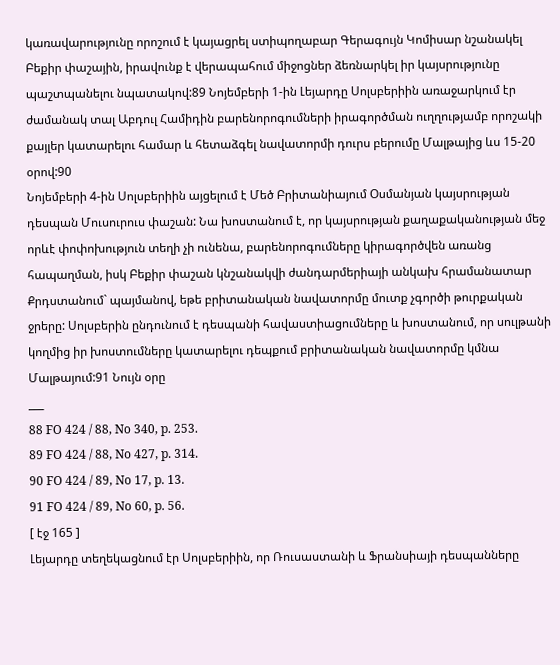կառավարությունը որոշում է կայացրել ստիպողաբար Գերագույն Կոմիսար նշանակել Բեքիր փաշային, իրավունք է վերապահում միջոցներ ձեռնարկել իր կայսրությունը պաշտպանելու նպատակով:89 Նոյեմբերի 1-ին Լեյարդը Սոլսբերիին առաջարկում էր ժամանակ տալ Աբդուլ Համիդին բարենորոգումների իրագործման ուղղությամբ որոշակի քայլեր կատարելու համար և հետաձգել նավատորմի դուրս բերումը Մալթայից ևս 15-20 օրով:90
Նոյեմբերի 4-ին Սոլսբերիին այցելում է Մեծ Բրիտանիայում Օսմանյան կայսրության դեսպան Մուսուրուս փաշան: Նա խոստանում է, որ կայսրության քաղաքականության մեջ որևէ փոփոխություն տեղի չի ունենա, բարենորոգումները կիրագործվեն առանց հապաղման, իսկ Բեքիր փաշան կնշանակվի ժանդարմերիայի անկախ հրամանատար Քրդստանում` պայմանով, եթե բրիտանական նավատորմը մուտք չգործի թուրքական ջրերը: Սոլսբերին ընդունում է դեսպանի հավաստիացումները և խոստանում, որ սուլթանի կողմից իր խոստումները կատարելու դեպքում բրիտանական նավատորմը կմնա Մալթայում:91 Նույն օրը
___
88 FO 424 / 88, No 340, p. 253.
89 FO 424 / 88, No 427, p. 314.
90 FO 424 / 89, No 17, p. 13.
91 FO 424 / 89, No 60, p. 56.
[ էջ 165 ]
Լեյարդը տեղեկացնում էր Սոլսբերիին, որ Ռուսաստանի և Ֆրանսիայի դեսպանները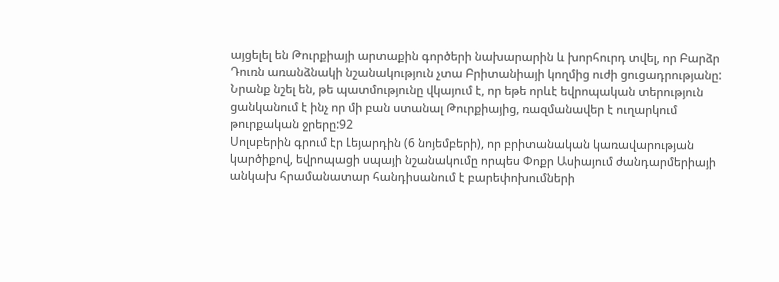այցելել են Թուրքիայի արտաքին գործերի նախարարին և խորհուրդ տվել, որ Բարձր Դուռն առանձնակի նշանակություն չտա Բրիտանիայի կողմից ուժի ցուցադրությանը: Նրանք նշել են, թե պատմությունը վկայում է, որ եթե որևէ եվրոպական տերություն ցանկանում է ինչ որ մի բան ստանալ Թուրքիայից, ռազմանավեր է ուղարկում թուրքական ջրերը:92
Սոլսբերին գրում էր Լեյարդին (6 նոյեմբերի), որ բրիտանական կառավարության կարծիքով, եվրոպացի սպայի նշանակումը որպես Փոքր Ասիայում ժանդարմերիայի անկախ հրամանատար հանդիսանում է բարեփոխումների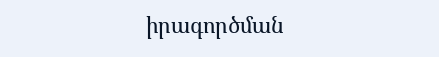իրագործման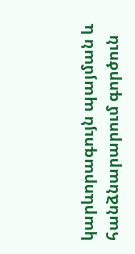կարևորագույն պայման և հանձնարարում գործուն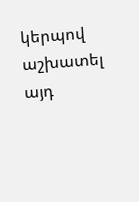կերպով աշխատել այդ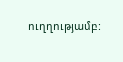ուղղությամբ: